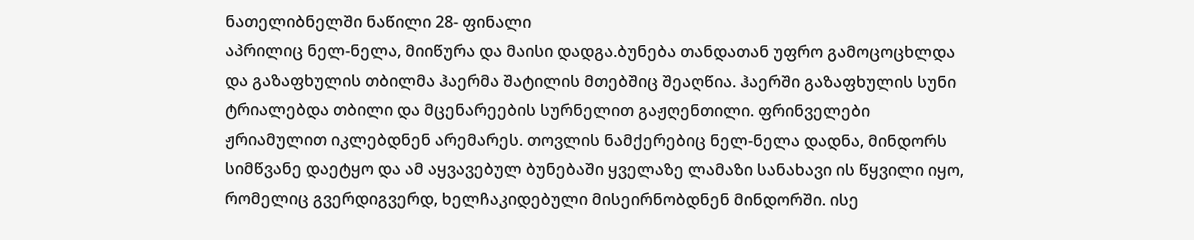ნათელიბნელში ნაწილი 28- ფინალი
აპრილიც ნელ-ნელა, მიიწურა და მაისი დადგა.ბუნება თანდათან უფრო გამოცოცხლდა და გაზაფხულის თბილმა ჰაერმა შატილის მთებშიც შეაღწია. ჰაერში გაზაფხულის სუნი ტრიალებდა თბილი და მცენარეების სურნელით გაჟღენთილი. ფრინველები ჟრიამულით იკლებდნენ არემარეს. თოვლის ნამქერებიც ნელ-ნელა დადნა, მინდორს სიმწვანე დაეტყო და ამ აყვავებულ ბუნებაში ყველაზე ლამაზი სანახავი ის წყვილი იყო, რომელიც გვერდიგვერდ, ხელჩაკიდებული მისეირნობდნენ მინდორში. ისე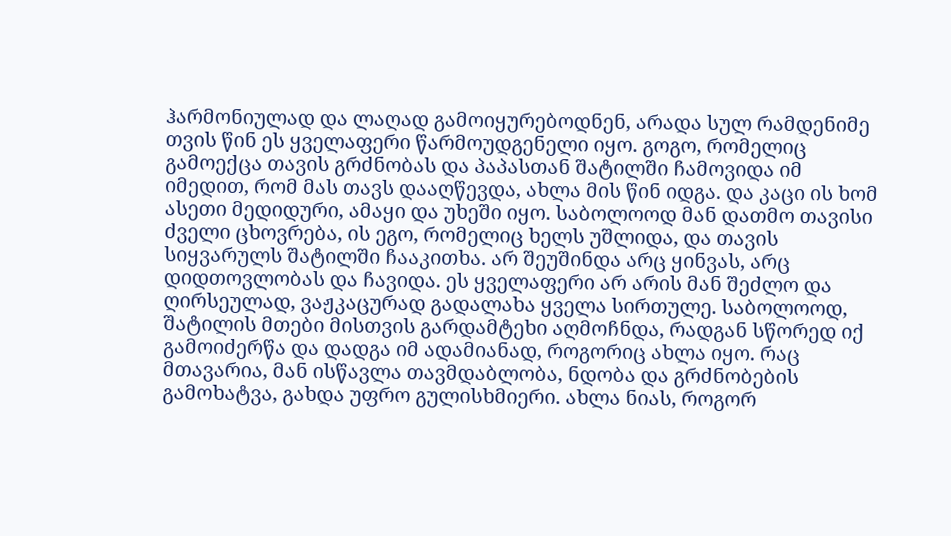ჰარმონიულად და ლაღად გამოიყურებოდნენ, არადა სულ რამდენიმე თვის წინ ეს ყველაფერი წარმოუდგენელი იყო. გოგო, რომელიც გამოექცა თავის გრძნობას და პაპასთან შატილში ჩამოვიდა იმ იმედით, რომ მას თავს დააღწევდა, ახლა მის წინ იდგა. და კაცი ის ხომ ასეთი მედიდური, ამაყი და უხეში იყო. საბოლოოდ მან დათმო თავისი ძველი ცხოვრება, ის ეგო, რომელიც ხელს უშლიდა, და თავის სიყვარულს შატილში ჩააკითხა. არ შეუშინდა არც ყინვას, არც დიდთოვლობას და ჩავიდა. ეს ყველაფერი არ არის მან შეძლო და ღირსეულად, ვაჟკაცურად გადალახა ყველა სირთულე. საბოლოოდ, შატილის მთები მისთვის გარდამტეხი აღმოჩნდა, რადგან სწორედ იქ გამოიძერწა და დადგა იმ ადამიანად, როგორიც ახლა იყო. რაც მთავარია, მან ისწავლა თავმდაბლობა, ნდობა და გრძნობების გამოხატვა, გახდა უფრო გულისხმიერი. ახლა ნიას, როგორ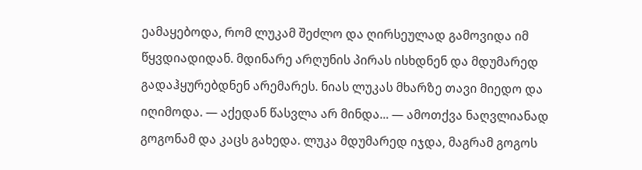ეამაყებოდა, რომ ლუკამ შეძლო და ღირსეულად გამოვიდა იმ წყვდიადიდან. მდინარე არღუნის პირას ისხდნენ და მდუმარედ გადაჰყურებდნენ არემარეს. ნიას ლუკას მხარზე თავი მიედო და იღიმოდა. — აქედან წასვლა არ მინდა... — ამოთქვა ნაღვლიანად გოგონამ და კაცს გახედა. ლუკა მდუმარედ იჯდა, მაგრამ გოგოს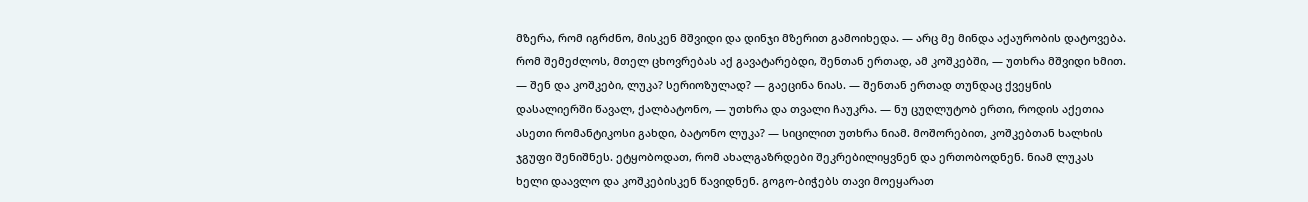მზერა, რომ იგრძნო, მისკენ მშვიდი და დინჯი მზერით გამოიხედა. — არც მე მინდა აქაურობის დატოვება. რომ შემეძლოს, მთელ ცხოვრებას აქ გავატარებდი, შენთან ერთად, ამ კოშკებში, — უთხრა მშვიდი ხმით. — შენ და კოშკები, ლუკა? სერიოზულად? — გაეცინა ნიას. — შენთან ერთად თუნდაც ქვეყნის დასალიერში წავალ, ქალბატონო, — უთხრა და თვალი ჩაუკრა. — ნუ ცუღლუტობ ერთი, როდის აქეთია ასეთი რომანტიკოსი გახდი, ბატონო ლუკა? — სიცილით უთხრა ნიამ. მოშორებით, კოშკებთან ხალხის ჯგუფი შენიშნეს. ეტყობოდათ, რომ ახალგაზრდები შეკრებილიყვნენ და ერთობოდნენ. ნიამ ლუკას ხელი დაავლო და კოშკებისკენ წავიდნენ. გოგო-ბიჭებს თავი მოეყარათ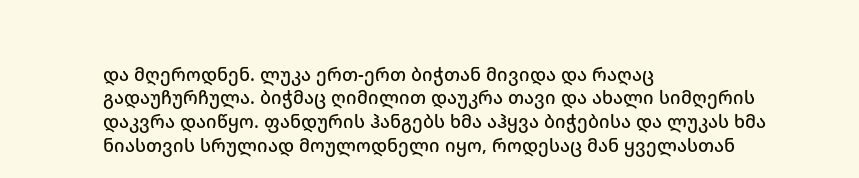და მღეროდნენ. ლუკა ერთ-ერთ ბიჭთან მივიდა და რაღაც გადაუჩურჩულა. ბიჭმაც ღიმილით დაუკრა თავი და ახალი სიმღერის დაკვრა დაიწყო. ფანდურის ჰანგებს ხმა აჰყვა ბიჭებისა და ლუკას ხმა ნიასთვის სრულიად მოულოდნელი იყო, როდესაც მან ყველასთან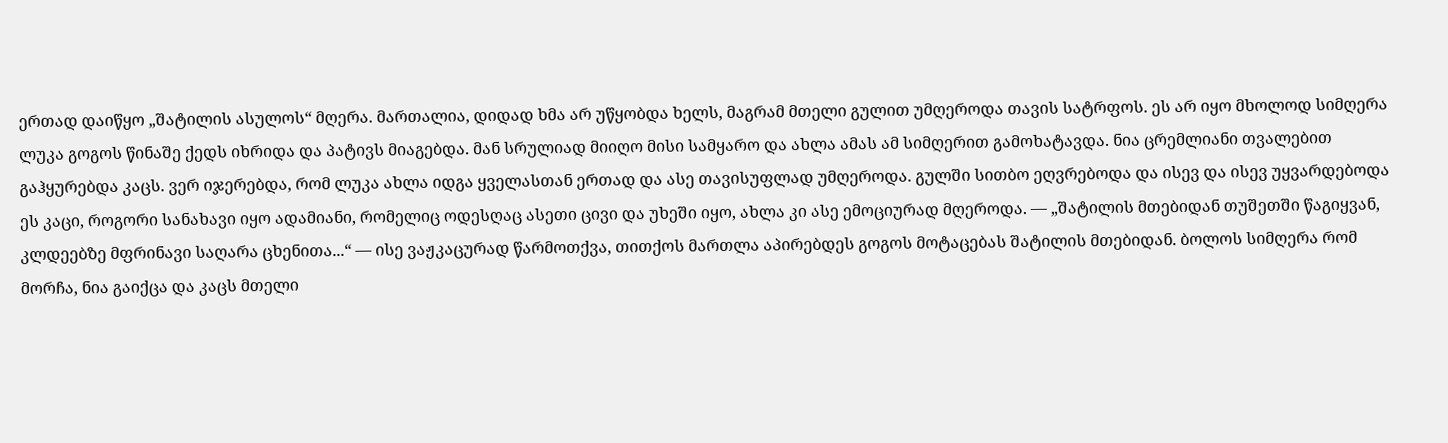ერთად დაიწყო „შატილის ასულოს“ მღერა. მართალია, დიდად ხმა არ უწყობდა ხელს, მაგრამ მთელი გულით უმღეროდა თავის სატრფოს. ეს არ იყო მხოლოდ სიმღერა ლუკა გოგოს წინაშე ქედს იხრიდა და პატივს მიაგებდა. მან სრულიად მიიღო მისი სამყარო და ახლა ამას ამ სიმღერით გამოხატავდა. ნია ცრემლიანი თვალებით გაჰყურებდა კაცს. ვერ იჯერებდა, რომ ლუკა ახლა იდგა ყველასთან ერთად და ასე თავისუფლად უმღეროდა. გულში სითბო ეღვრებოდა და ისევ და ისევ უყვარდებოდა ეს კაცი, როგორი სანახავი იყო ადამიანი, რომელიც ოდესღაც ასეთი ცივი და უხეში იყო, ახლა კი ასე ემოციურად მღეროდა. — „შატილის მთებიდან თუშეთში წაგიყვან, კლდეებზე მფრინავი საღარა ცხენითა...“ — ისე ვაჟკაცურად წარმოთქვა, თითქოს მართლა აპირებდეს გოგოს მოტაცებას შატილის მთებიდან. ბოლოს სიმღერა რომ მორჩა, ნია გაიქცა და კაცს მთელი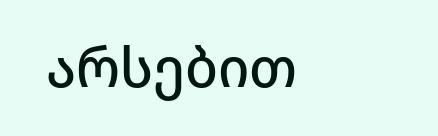არსებით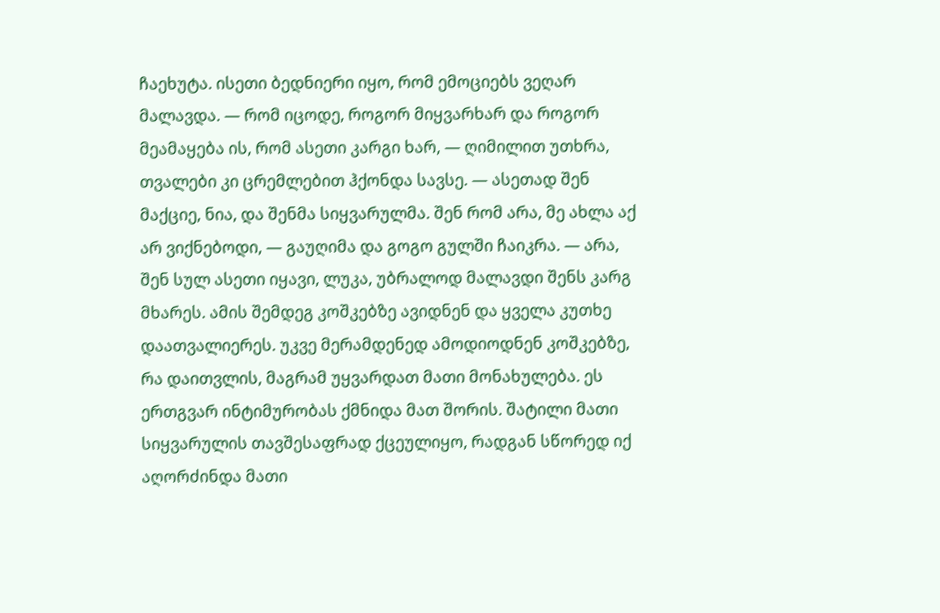ჩაეხუტა. ისეთი ბედნიერი იყო, რომ ემოციებს ვეღარ მალავდა. — რომ იცოდე, როგორ მიყვარხარ და როგორ მეამაყება ის, რომ ასეთი კარგი ხარ, — ღიმილით უთხრა, თვალები კი ცრემლებით ჰქონდა სავსე. — ასეთად შენ მაქციე, ნია, და შენმა სიყვარულმა. შენ რომ არა, მე ახლა აქ არ ვიქნებოდი, — გაუღიმა და გოგო გულში ჩაიკრა. — არა, შენ სულ ასეთი იყავი, ლუკა, უბრალოდ მალავდი შენს კარგ მხარეს. ამის შემდეგ კოშკებზე ავიდნენ და ყველა კუთხე დაათვალიერეს. უკვე მერამდენედ ამოდიოდნენ კოშკებზე, რა დაითვლის, მაგრამ უყვარდათ მათი მონახულება. ეს ერთგვარ ინტიმურობას ქმნიდა მათ შორის. შატილი მათი სიყვარულის თავშესაფრად ქცეულიყო, რადგან სწორედ იქ აღორძინდა მათი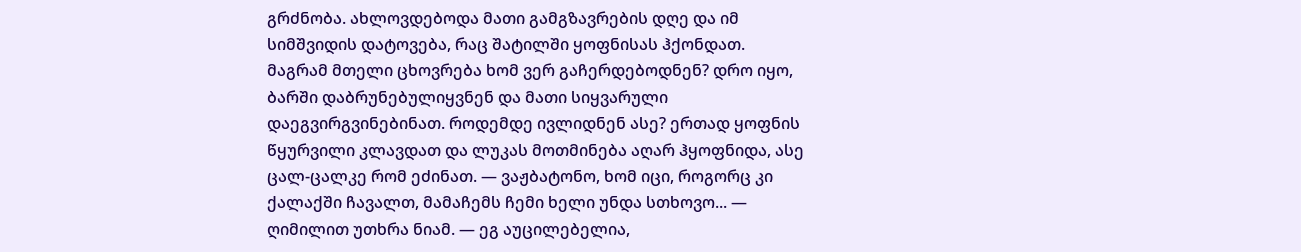გრძნობა. ახლოვდებოდა მათი გამგზავრების დღე და იმ სიმშვიდის დატოვება, რაც შატილში ყოფნისას ჰქონდათ. მაგრამ მთელი ცხოვრება ხომ ვერ გაჩერდებოდნენ? დრო იყო, ბარში დაბრუნებულიყვნენ და მათი სიყვარული დაეგვირგვინებინათ. როდემდე ივლიდნენ ასე? ერთად ყოფნის წყურვილი კლავდათ და ლუკას მოთმინება აღარ ჰყოფნიდა, ასე ცალ-ცალკე რომ ეძინათ. — ვაჟბატონო, ხომ იცი, როგორც კი ქალაქში ჩავალთ, მამაჩემს ჩემი ხელი უნდა სთხოვო... — ღიმილით უთხრა ნიამ. — ეგ აუცილებელია,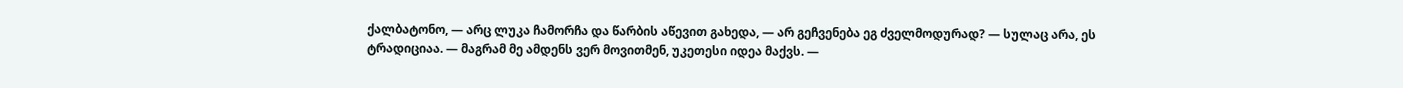ქალბატონო, — არც ლუკა ჩამორჩა და წარბის აწევით გახედა, — არ გეჩვენება ეგ ძველმოდურად? — სულაც არა, ეს ტრადიციაა. — მაგრამ მე ამდენს ვერ მოვითმენ, უკეთესი იდეა მაქვს. —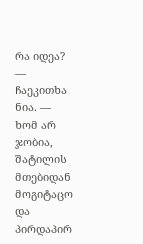რა იდეა? — ჩაეკითხა ნია. — ხომ არ ჯობია, შატილის მთებიდან მოგიტაცო და პირდაპირ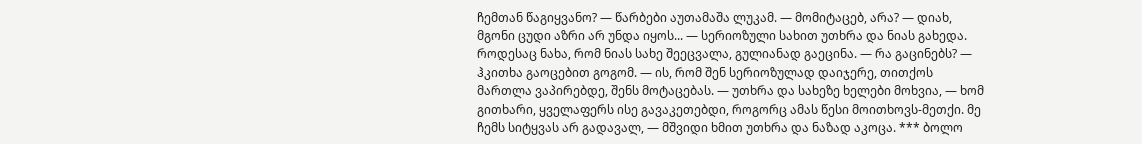ჩემთან წაგიყვანო? — წარბები აუთამაშა ლუკამ. — მომიტაცებ, არა? — დიახ, მგონი ცუდი აზრი არ უნდა იყოს... — სერიოზული სახით უთხრა და ნიას გახედა. როდესაც ნახა, რომ ნიას სახე შეეცვალა, გულიანად გაეცინა. — რა გაცინებს? — ჰკითხა გაოცებით გოგომ. — ის, რომ შენ სერიოზულად დაიჯერე, თითქოს მართლა ვაპირებდე, შენს მოტაცებას. — უთხრა და სახეზე ხელები მოხვია, — ხომ გითხარი, ყველაფერს ისე გავაკეთებდი, როგორც ამას წესი მოითხოვს-მეთქი. მე ჩემს სიტყვას არ გადავალ, — მშვიდი ხმით უთხრა და ნაზად აკოცა. *** ბოლო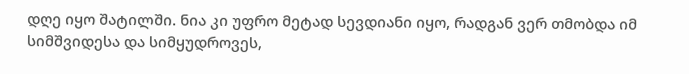დღე იყო შატილში. ნია კი უფრო მეტად სევდიანი იყო, რადგან ვერ თმობდა იმ სიმშვიდესა და სიმყუდროვეს,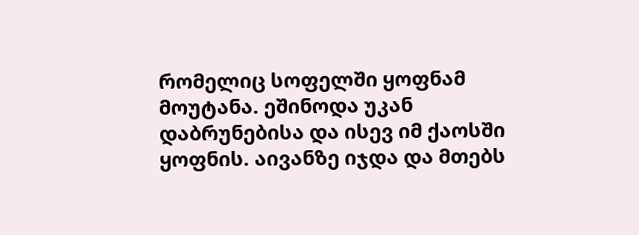რომელიც სოფელში ყოფნამ მოუტანა. ეშინოდა უკან დაბრუნებისა და ისევ იმ ქაოსში ყოფნის. აივანზე იჯდა და მთებს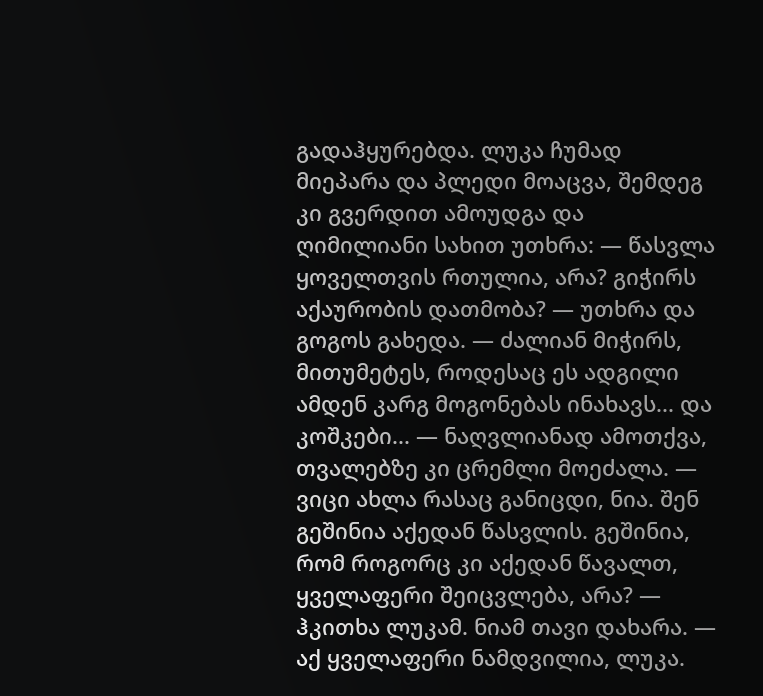გადაჰყურებდა. ლუკა ჩუმად მიეპარა და პლედი მოაცვა, შემდეგ კი გვერდით ამოუდგა და ღიმილიანი სახით უთხრა: — წასვლა ყოველთვის რთულია, არა? გიჭირს აქაურობის დათმობა? — უთხრა და გოგოს გახედა. — ძალიან მიჭირს, მითუმეტეს, როდესაც ეს ადგილი ამდენ კარგ მოგონებას ინახავს... და კოშკები... — ნაღვლიანად ამოთქვა, თვალებზე კი ცრემლი მოეძალა. — ვიცი ახლა რასაც განიცდი, ნია. შენ გეშინია აქედან წასვლის. გეშინია, რომ როგორც კი აქედან წავალთ, ყველაფერი შეიცვლება, არა? — ჰკითხა ლუკამ. ნიამ თავი დახარა. — აქ ყველაფერი ნამდვილია, ლუკა.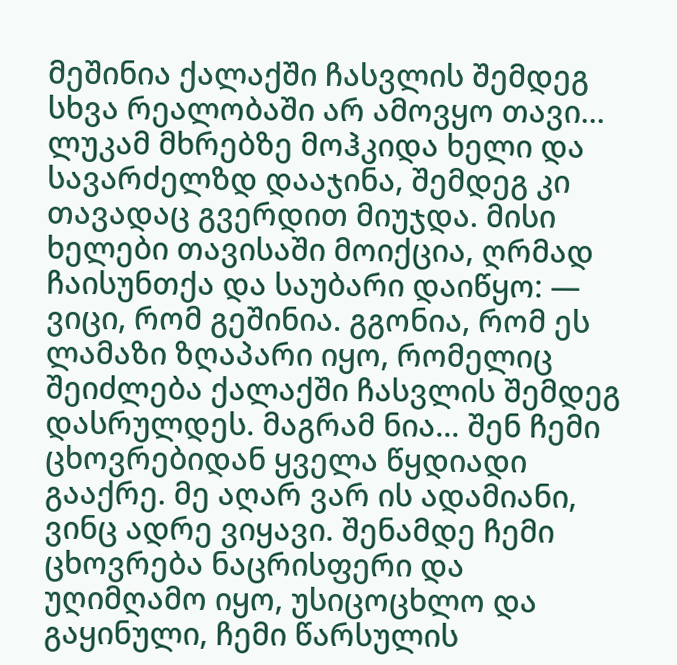მეშინია ქალაქში ჩასვლის შემდეგ სხვა რეალობაში არ ამოვყო თავი... ლუკამ მხრებზე მოჰკიდა ხელი და სავარძელზდ დააჯინა, შემდეგ კი თავადაც გვერდით მიუჯდა. მისი ხელები თავისაში მოიქცია, ღრმად ჩაისუნთქა და საუბარი დაიწყო: — ვიცი, რომ გეშინია. გგონია, რომ ეს ლამაზი ზღაპარი იყო, რომელიც შეიძლება ქალაქში ჩასვლის შემდეგ დასრულდეს. მაგრამ ნია... შენ ჩემი ცხოვრებიდან ყველა წყდიადი გააქრე. მე აღარ ვარ ის ადამიანი, ვინც ადრე ვიყავი. შენამდე ჩემი ცხოვრება ნაცრისფერი და უღიმღამო იყო, უსიცოცხლო და გაყინული, ჩემი წარსულის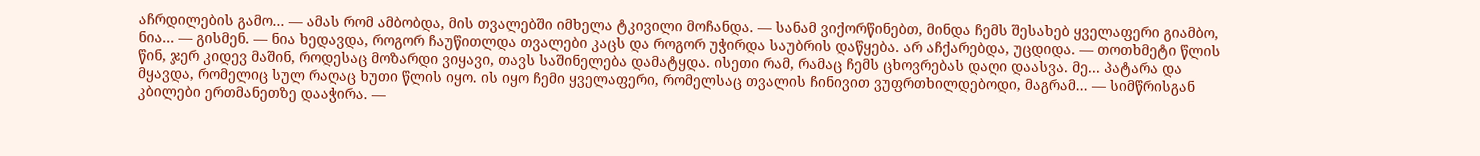აჩრდილების გამო... — ამას რომ ამბობდა, მის თვალებში იმხელა ტკივილი მოჩანდა. — სანამ ვიქორწინებთ, მინდა ჩემს შესახებ ყველაფერი გიამბო, ნია... — გისმენ. — ნია ხედავდა, როგორ ჩაუწითლდა თვალები კაცს და როგორ უჭირდა საუბრის დაწყება. არ აჩქარებდა, უცდიდა. — თოთხმეტი წლის წინ, ჯერ კიდევ მაშინ, როდესაც მოზარდი ვიყავი, თავს საშინელება დამატყდა. ისეთი რამ, რამაც ჩემს ცხოვრებას დაღი დაასვა. მე... პატარა და მყავდა, რომელიც სულ რაღაც ხუთი წლის იყო. ის იყო ჩემი ყველაფერი, რომელსაც თვალის ჩინივით ვუფრთხილდებოდი, მაგრამ... — სიმწრისგან კბილები ერთმანეთზე დააჭირა. —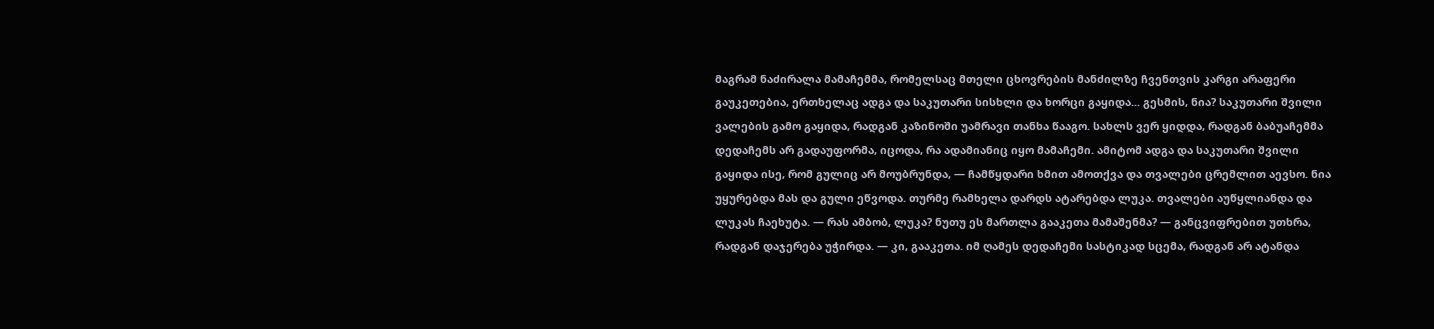მაგრამ ნაძირალა მამაჩემმა, რომელსაც მთელი ცხოვრების მანძილზე ჩვენთვის კარგი არაფერი გაუკეთებია, ერთხელაც ადგა და საკუთარი სისხლი და ხორცი გაყიდა... გესმის, ნია? საკუთარი შვილი ვალების გამო გაყიდა, რადგან კაზინოში უამრავი თანხა წააგო. სახლს ვერ ყიდდა, რადგან ბაბუაჩემმა დედაჩემს არ გადაუფორმა, იცოდა, რა ადამიანიც იყო მამაჩემი. ამიტომ ადგა და საკუთარი შვილი გაყიდა ისე, რომ გულიც არ მოუბრუნდა, — ჩამწყდარი ხმით ამოთქვა და თვალები ცრემლით აევსო. ნია უყურებდა მას და გული ეწვოდა. თურმე რამხელა დარდს ატარებდა ლუკა. თვალები აუწყლიანდა და ლუკას ჩაეხუტა. — რას ამბობ, ლუკა? ნუთუ ეს მართლა გააკეთა მამაშენმა? — განცვიფრებით უთხრა, რადგან დაჯერება უჭირდა. — კი, გააკეთა. იმ ღამეს დედაჩემი სასტიკად სცემა, რადგან არ ატანდა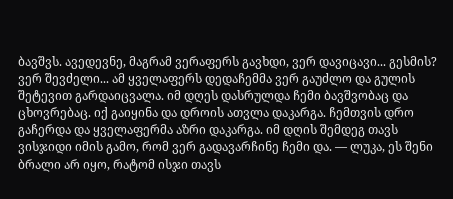ბავშვს. ავედევნე, მაგრამ ვერაფერს გავხდი, ვერ დავიცავი... გესმის? ვერ შევძელი... ამ ყველაფერს დედაჩემმა ვერ გაუძლო და გულის შეტევით გარდაიცვალა. იმ დღეს დასრულდა ჩემი ბავშვობაც და ცხოვრებაც. იქ გაიყინა და დროის ათვლა დაკარგა. ჩემთვის დრო გაჩერდა და ყველაფერმა აზრი დაკარგა. იმ დღის შემდეგ თავს ვისჯიდი იმის გამო, რომ ვერ გადავარჩინე ჩემი და. — ლუკა, ეს შენი ბრალი არ იყო, რატომ ისჯი თავს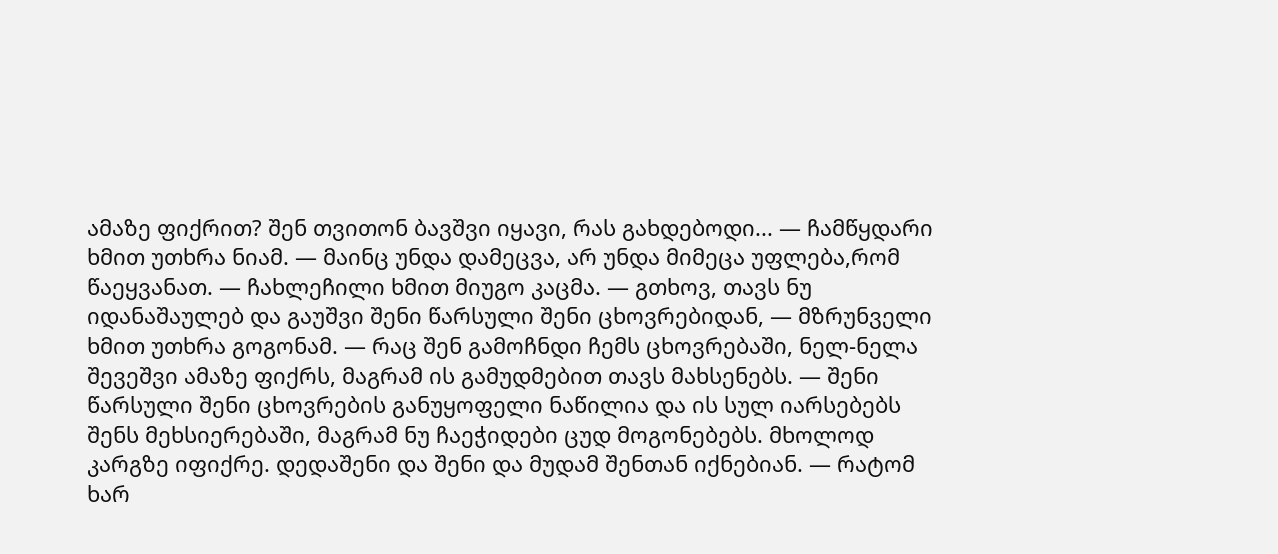ამაზე ფიქრით? შენ თვითონ ბავშვი იყავი, რას გახდებოდი... — ჩამწყდარი ხმით უთხრა ნიამ. — მაინც უნდა დამეცვა, არ უნდა მიმეცა უფლება,რომ წაეყვანათ. — ჩახლეჩილი ხმით მიუგო კაცმა. — გთხოვ, თავს ნუ იდანაშაულებ და გაუშვი შენი წარსული შენი ცხოვრებიდან, — მზრუნველი ხმით უთხრა გოგონამ. — რაც შენ გამოჩნდი ჩემს ცხოვრებაში, ნელ-ნელა შევეშვი ამაზე ფიქრს, მაგრამ ის გამუდმებით თავს მახსენებს. — შენი წარსული შენი ცხოვრების განუყოფელი ნაწილია და ის სულ იარსებებს შენს მეხსიერებაში, მაგრამ ნუ ჩაეჭიდები ცუდ მოგონებებს. მხოლოდ კარგზე იფიქრე. დედაშენი და შენი და მუდამ შენთან იქნებიან. — რატომ ხარ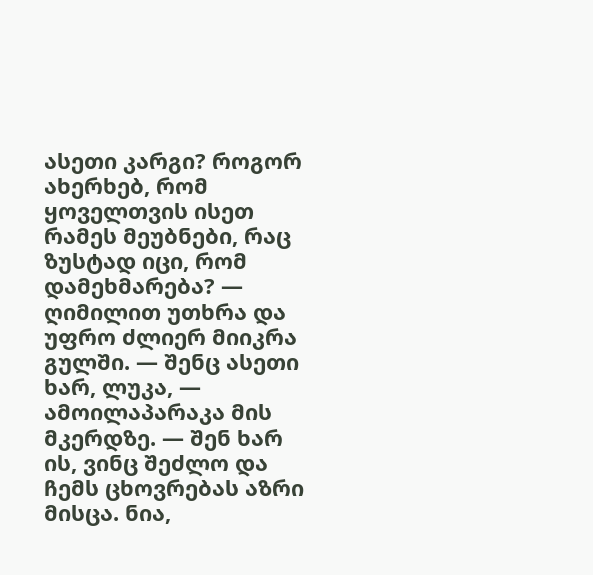ასეთი კარგი? როგორ ახერხებ, რომ ყოველთვის ისეთ რამეს მეუბნები, რაც ზუსტად იცი, რომ დამეხმარება? — ღიმილით უთხრა და უფრო ძლიერ მიიკრა გულში. — შენც ასეთი ხარ, ლუკა, — ამოილაპარაკა მის მკერდზე. — შენ ხარ ის, ვინც შეძლო და ჩემს ცხოვრებას აზრი მისცა. ნია,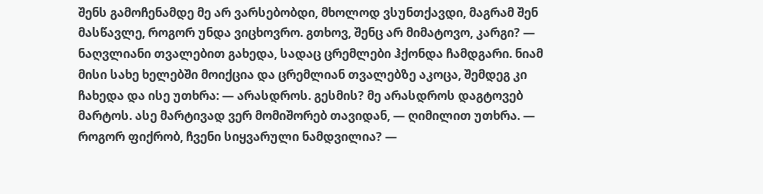შენს გამოჩენამდე მე არ ვარსებობდი, მხოლოდ ვსუნთქავდი, მაგრამ შენ მასწავლე, როგორ უნდა ვიცხოვრო. გთხოვ, შენც არ მიმატოვო, კარგი? — ნაღვლიანი თვალებით გახედა, სადაც ცრემლები ჰქონდა ჩამდგარი. ნიამ მისი სახე ხელებში მოიქცია და ცრემლიან თვალებზე აკოცა, შემდეგ კი ჩახედა და ისე უთხრა: — არასდროს. გესმის? მე არასდროს დაგტოვებ მარტოს. ასე მარტივად ვერ მომიშორებ თავიდან, — ღიმილით უთხრა. — როგორ ფიქრობ, ჩვენი სიყვარული ნამდვილია? —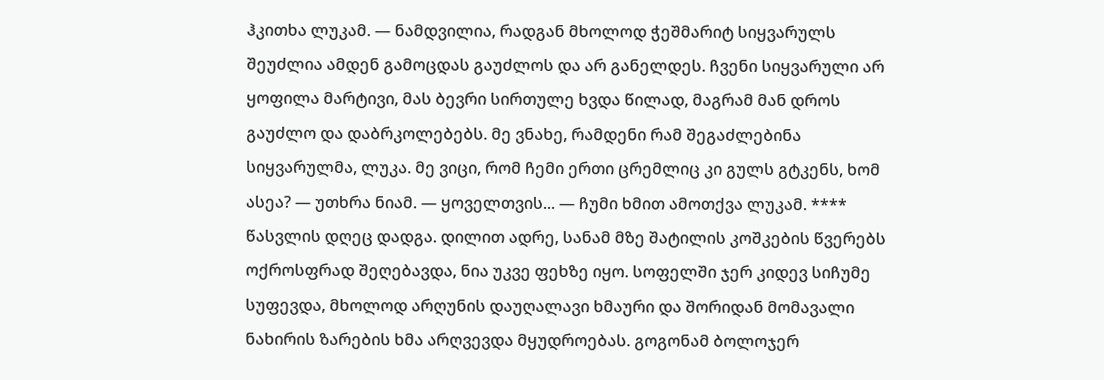ჰკითხა ლუკამ. — ნამდვილია, რადგან მხოლოდ ჭეშმარიტ სიყვარულს შეუძლია ამდენ გამოცდას გაუძლოს და არ განელდეს. ჩვენი სიყვარული არ ყოფილა მარტივი, მას ბევრი სირთულე ხვდა წილად, მაგრამ მან დროს გაუძლო და დაბრკოლებებს. მე ვნახე, რამდენი რამ შეგაძლებინა სიყვარულმა, ლუკა. მე ვიცი, რომ ჩემი ერთი ცრემლიც კი გულს გტკენს, ხომ ასეა? — უთხრა ნიამ. — ყოველთვის... — ჩუმი ხმით ამოთქვა ლუკამ. **** წასვლის დღეც დადგა. დილით ადრე, სანამ მზე შატილის კოშკების წვერებს ოქროსფრად შეღებავდა, ნია უკვე ფეხზე იყო. სოფელში ჯერ კიდევ სიჩუმე სუფევდა, მხოლოდ არღუნის დაუღალავი ხმაური და შორიდან მომავალი ნახირის ზარების ხმა არღვევდა მყუდროებას. გოგონამ ბოლოჯერ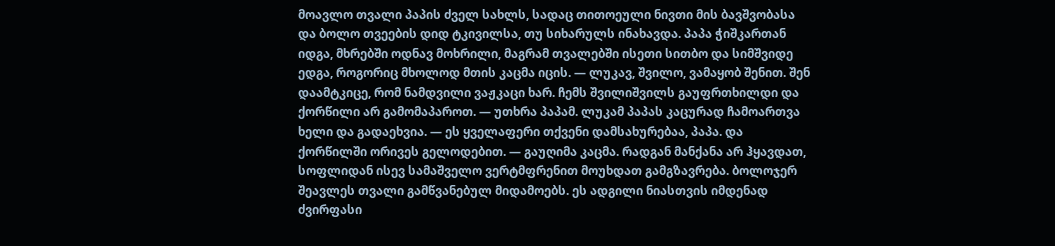მოავლო თვალი პაპის ძველ სახლს, სადაც თითოეული ნივთი მის ბავშვობასა და ბოლო თვეების დიდ ტკივილსა, თუ სიხარულს ინახავდა. პაპა ჭიშკართან იდგა, მხრებში ოდნავ მოხრილი, მაგრამ თვალებში ისეთი სითბო და სიმშვიდე ედგა, როგორიც მხოლოდ მთის კაცმა იცის. — ლუკავ, შვილო, ვამაყობ შენით. შენ დაამტკიცე, რომ ნამდვილი ვაჟკაცი ხარ. ჩემს შვილიშვილს გაუფრთხილდი და ქორწილი არ გამომაპაროთ. — უთხრა პაპამ. ლუკამ პაპას კაცურად ჩამოართვა ხელი და გადაეხვია. — ეს ყველაფერი თქვენი დამსახურებაა, პაპა. და ქორწილში ორივეს გელოდებით. — გაუღიმა კაცმა. რადგან მანქანა არ ჰყავდათ, სოფლიდან ისევ სამაშველო ვერტმფრენით მოუხდათ გამგზავრება. ბოლოჯერ შეავლეს თვალი გამწვანებულ მიდამოებს. ეს ადგილი ნიასთვის იმდენად ძვირფასი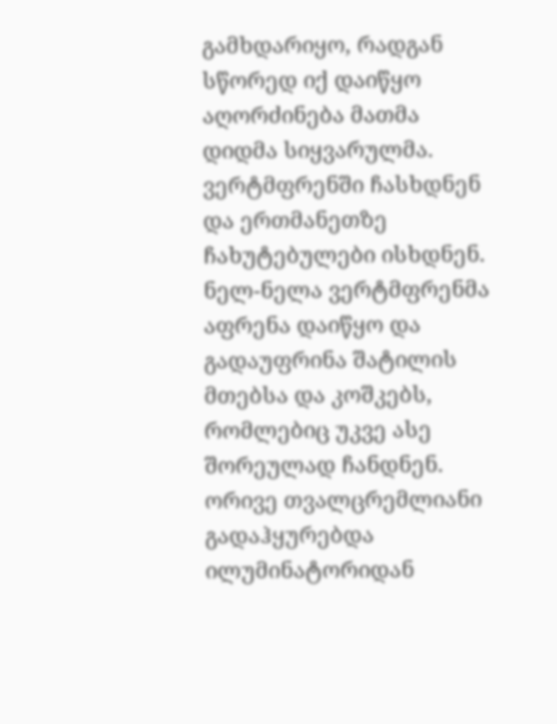გამხდარიყო, რადგან სწორედ იქ დაიწყო აღორძინება მათმა დიდმა სიყვარულმა. ვერტმფრენში ჩასხდნენ და ერთმანეთზე ჩახუტებულები ისხდნენ. ნელ-ნელა ვერტმფრენმა აფრენა დაიწყო და გადაუფრინა შატილის მთებსა და კოშკებს, რომლებიც უკვე ასე შორეულად ჩანდნენ. ორივე თვალცრემლიანი გადაჰყურებდა ილუმინატორიდან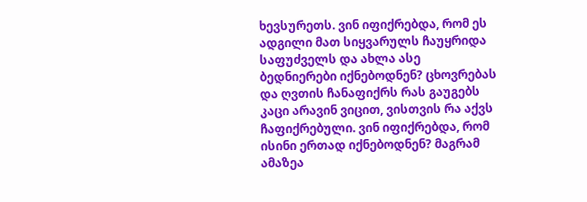ხევსურეთს. ვინ იფიქრებდა, რომ ეს ადგილი მათ სიყვარულს ჩაუყრიდა საფუძველს და ახლა ასე ბედნიერები იქნებოდნენ? ცხოვრებას და ღვთის ჩანაფიქრს რას გაუგებს კაცი არავინ ვიცით, ვისთვის რა აქვს ჩაფიქრებული. ვინ იფიქრებდა, რომ ისინი ერთად იქნებოდნენ? მაგრამ ამაზეა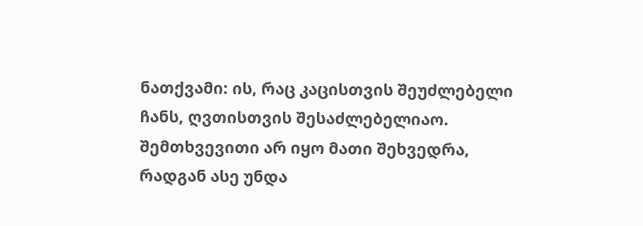ნათქვამი: ის, რაც კაცისთვის შეუძლებელი ჩანს, ღვთისთვის შესაძლებელიაო. შემთხვევითი არ იყო მათი შეხვედრა, რადგან ასე უნდა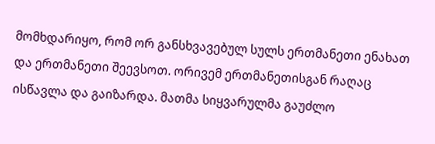მომხდარიყო, რომ ორ განსხვავებულ სულს ერთმანეთი ენახათ და ერთმანეთი შეევსოთ. ორივემ ერთმანეთისგან რაღაც ისწავლა და გაიზარდა. მათმა სიყვარულმა გაუძლო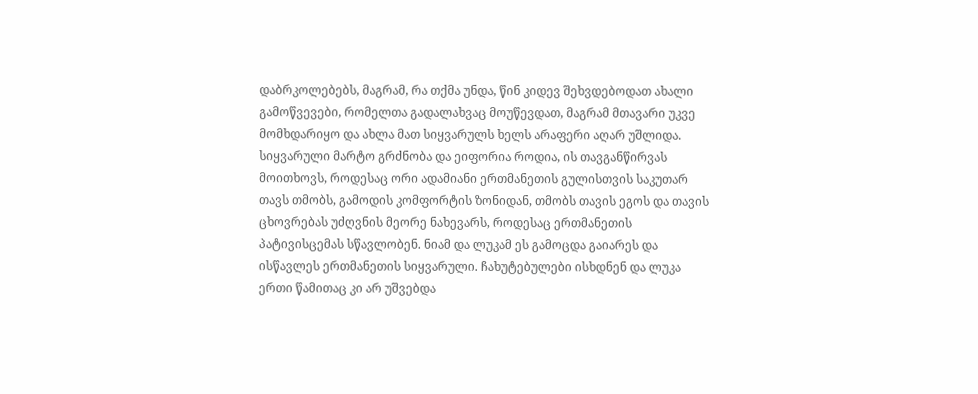დაბრკოლებებს, მაგრამ, რა თქმა უნდა, წინ კიდევ შეხვდებოდათ ახალი გამოწვევები, რომელთა გადალახვაც მოუწევდათ, მაგრამ მთავარი უკვე მომხდარიყო და ახლა მათ სიყვარულს ხელს არაფერი აღარ უშლიდა. სიყვარული მარტო გრძნობა და ეიფორია როდია, ის თავგანწირვას მოითხოვს, როდესაც ორი ადამიანი ერთმანეთის გულისთვის საკუთარ თავს თმობს, გამოდის კომფორტის ზონიდან, თმობს თავის ეგოს და თავის ცხოვრებას უძღვნის მეორე ნახევარს, როდესაც ერთმანეთის პატივისცემას სწავლობენ. ნიამ და ლუკამ ეს გამოცდა გაიარეს და ისწავლეს ერთმანეთის სიყვარული. ჩახუტებულები ისხდნენ და ლუკა ერთი წამითაც კი არ უშვებდა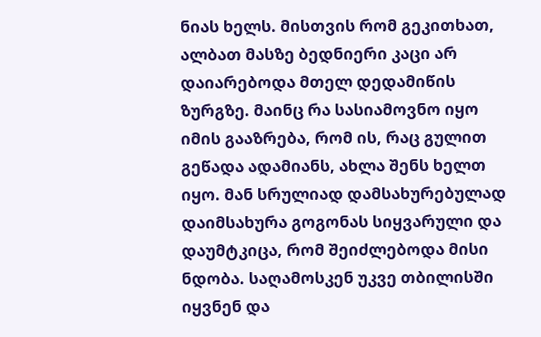ნიას ხელს. მისთვის რომ გეკითხათ, ალბათ მასზე ბედნიერი კაცი არ დაიარებოდა მთელ დედამიწის ზურგზე. მაინც რა სასიამოვნო იყო იმის გააზრება, რომ ის, რაც გულით გეწადა ადამიანს, ახლა შენს ხელთ იყო. მან სრულიად დამსახურებულად დაიმსახურა გოგონას სიყვარული და დაუმტკიცა, რომ შეიძლებოდა მისი ნდობა. საღამოსკენ უკვე თბილისში იყვნენ და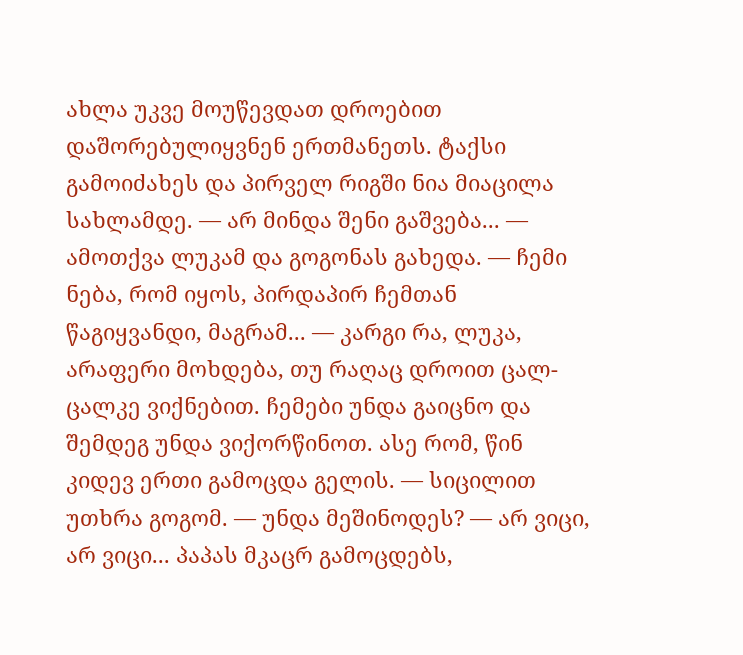ახლა უკვე მოუწევდათ დროებით დაშორებულიყვნენ ერთმანეთს. ტაქსი გამოიძახეს და პირველ რიგში ნია მიაცილა სახლამდე. — არ მინდა შენი გაშვება... — ამოთქვა ლუკამ და გოგონას გახედა. — ჩემი ნება, რომ იყოს, პირდაპირ ჩემთან წაგიყვანდი, მაგრამ... — კარგი რა, ლუკა, არაფერი მოხდება, თუ რაღაც დროით ცალ-ცალკე ვიქნებით. ჩემები უნდა გაიცნო და შემდეგ უნდა ვიქორწინოთ. ასე რომ, წინ კიდევ ერთი გამოცდა გელის. — სიცილით უთხრა გოგომ. — უნდა მეშინოდეს? — არ ვიცი, არ ვიცი... პაპას მკაცრ გამოცდებს,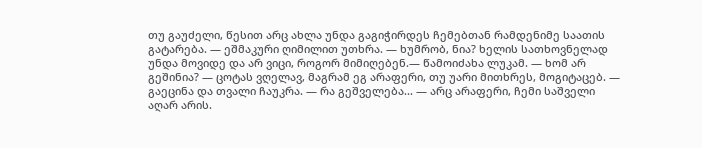თუ გაუძელი, წესით არც ახლა უნდა გაგიჭირდეს ჩემებთან რამდენიმე საათის გატარება. — ეშმაკური ღიმილით უთხრა. — ხუმრობ, ნია? ხელის სათხოვნელად უნდა მოვიდე და არ ვიცი, როგორ მიმიღებენ.— წამოიძახა ლუკამ. — ხომ არ გეშინია? — ცოტას ვღელავ, მაგრამ ეგ არაფერი, თუ უარი მითხრეს, მოგიტაცებ. — გაეცინა და თვალი ჩაუკრა. — რა გეშველება... — არც არაფერი, ჩემი საშველი აღარ არის.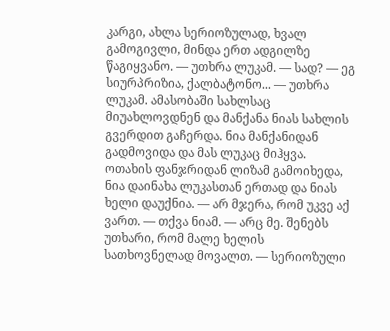კარგი, ახლა სერიოზულად, ხვალ გამოგივლი, მინდა ერთ ადგილზე წაგიყვანო. — უთხრა ლუკამ. — სად? — ეგ სიურპრიზია, ქალბატონო... — უთხრა ლუკამ. ამასობაში სახლსაც მიუახლოვდნენ და მანქანა ნიას სახლის გვერდით გაჩერდა. ნია მანქანიდან გადმოვიდა და მას ლუკაც მიჰყვა. ოთახის ფანჯრიდან ლიზამ გამოიხედა, ნია დაინახა ლუკასთან ერთად და ნიას ხელი დაუქნია. — არ მჯერა, რომ უკვე აქ ვართ. — თქვა ნიამ. — არც მე. შენებს უთხარი, რომ მალე ხელის სათხოვნელად მოვალთ. — სერიოზული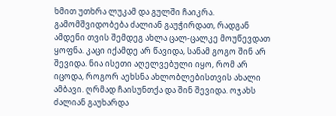ხმით უთხრა ლუკამ და გულში ჩაიკრა. გამომშვიდობება ძალიან გაუჭირდათ, რადგან ამდენი თვის შემდეგ ახლა ცალ-ცალკე მოუწევდათ ყოფნა. კაცი იქამდე არ წავიდა, სანამ გოგო შინ არ შევიდა. ნია ისეთი აღელვებული იყო, რომ არ იცოდა, როგორ აეხსნა ახლობლებისთვის ახალი ამბავი. ღრმად ჩაისუნთქა და შინ შევიდა. ოჯახს ძალიან გაუხარდა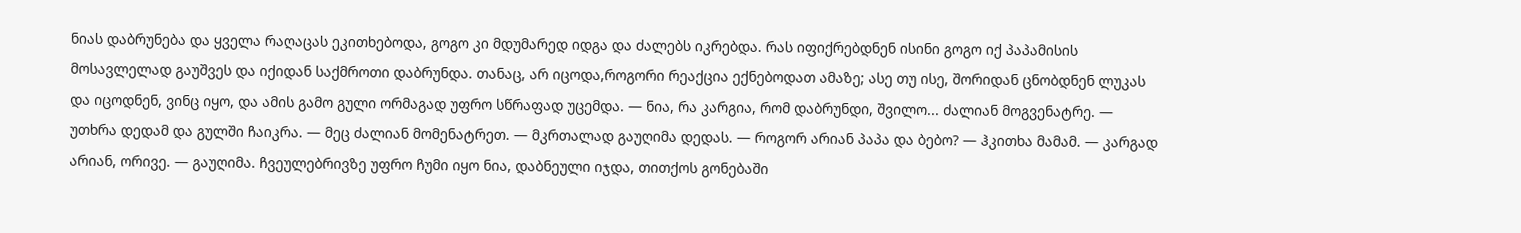ნიას დაბრუნება და ყველა რაღაცას ეკითხებოდა, გოგო კი მდუმარედ იდგა და ძალებს იკრებდა. რას იფიქრებდნენ ისინი გოგო იქ პაპამისის მოსავლელად გაუშვეს და იქიდან საქმროთი დაბრუნდა. თანაც, არ იცოდა,როგორი რეაქცია ექნებოდათ ამაზე; ასე თუ ისე, შორიდან ცნობდნენ ლუკას და იცოდნენ, ვინც იყო, და ამის გამო გული ორმაგად უფრო სწრაფად უცემდა. — ნია, რა კარგია, რომ დაბრუნდი, შვილო... ძალიან მოგვენატრე. — უთხრა დედამ და გულში ჩაიკრა. — მეც ძალიან მომენატრეთ. — მკრთალად გაუღიმა დედას. — როგორ არიან პაპა და ბებო? — ჰკითხა მამამ. — კარგად არიან, ორივე. — გაუღიმა. ჩვეულებრივზე უფრო ჩუმი იყო ნია, დაბნეული იჯდა, თითქოს გონებაში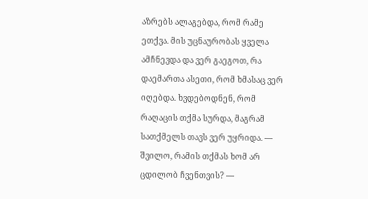აზრებს ალაგებდა, რომ რამე ეთქვა. მის უცნაურობას ყველა ამჩნევდა და ვერ გაეგოთ, რა დაემართა ასეთი, რომ ხმასაც ვერ იღებდა. ხვდებოდნენ, რომ რაღაცის თქმა სურდა, მაგრამ სათქმელს თავს ვერ უყრიდა. — შვილო, რამის თქმას ხომ არ ცდილობ ჩვენთვის? —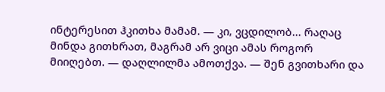ინტერესით ჰკითხა მამამ. — კი, ვცდილობ... რაღაც მინდა გითხრათ, მაგრამ არ ვიცი ამას როგორ მიიღებთ. — დაღლილმა ამოთქვა. — შენ გვითხარი და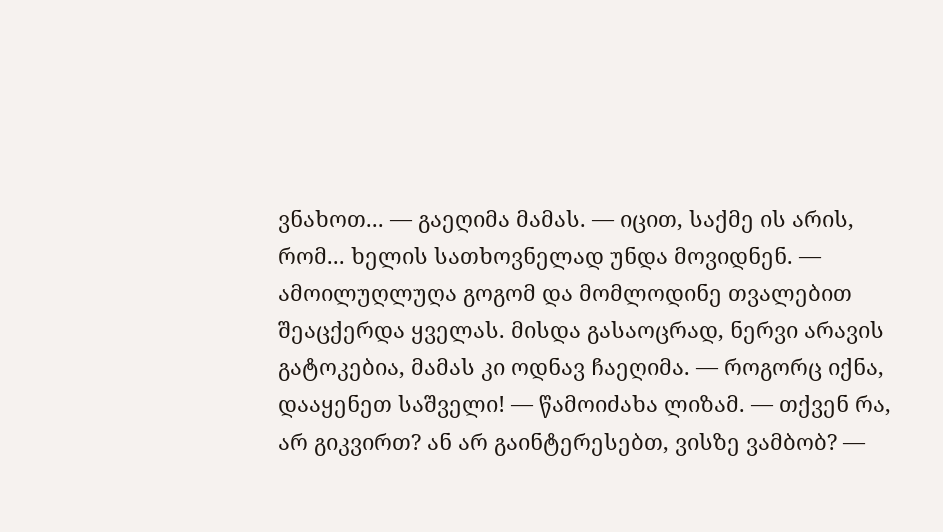ვნახოთ... — გაეღიმა მამას. — იცით, საქმე ის არის, რომ... ხელის სათხოვნელად უნდა მოვიდნენ. — ამოილუღლუღა გოგომ და მომლოდინე თვალებით შეაცქერდა ყველას. მისდა გასაოცრად, ნერვი არავის გატოკებია, მამას კი ოდნავ ჩაეღიმა. — როგორც იქნა, დააყენეთ საშველი! — წამოიძახა ლიზამ. — თქვენ რა, არ გიკვირთ? ან არ გაინტერესებთ, ვისზე ვამბობ? —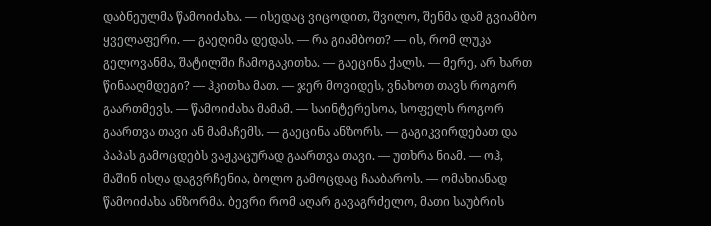დაბნეულმა წამოიძახა. — ისედაც ვიცოდით, შვილო, შენმა დამ გვიამბო ყველაფერი. — გაეღიმა დედას. — რა გიამბოთ? — ის, რომ ლუკა გელოვანმა, შატილში ჩამოგაკითხა. — გაეცინა ქალს. — მერე, არ ხართ წინააღმდეგი? — ჰკითხა მათ. — ჯერ მოვიდეს, ვნახოთ თავს როგორ გაართმევს. — წამოიძახა მამამ. — საინტერესოა, სოფელს როგორ გაართვა თავი ან მამაჩემს. — გაეცინა ანზორს. — გაგიკვირდებათ და პაპას გამოცდებს ვაჟკაცურად გაართვა თავი. — უთხრა ნიამ. — ოჰ, მაშინ ისღა დაგვრჩენია, ბოლო გამოცდაც ჩააბაროს. — ომახიანად წამოიძახა ანზორმა. ბევრი რომ აღარ გავაგრძელო, მათი საუბრის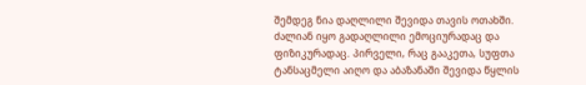შემდეგ ნია დაღლილი შევიდა თავის ოთახში. ძალიან იყო გადაღლილი ემოციურადაც და ფიზიკურადაც. პირველი, რაც გააკეთა, სუფთა ტანსაცმელი აიღო და აბაზანაში შევიდა წყლის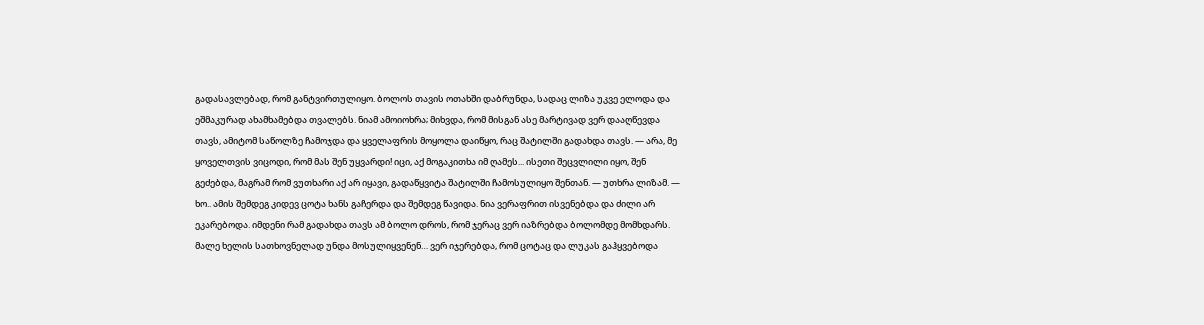გადასავლებად, რომ განტვირთულიყო. ბოლოს თავის ოთახში დაბრუნდა, სადაც ლიზა უკვე ელოდა და ეშმაკურად ახამხამებდა თვალებს. ნიამ ამოიოხრა; მიხვდა, რომ მისგან ასე მარტივად ვერ დააღწევდა თავს, ამიტომ საწოლზე ჩამოჯდა და ყველაფრის მოყოლა დაიწყო, რაც შატილში გადახდა თავს. — არა, მე ყოველთვის ვიცოდი, რომ მას შენ უყვარდი! იცი, აქ მოგაკითხა იმ ღამეს... ისეთი შეცვლილი იყო, შენ გეძებდა, მაგრამ რომ ვუთხარი აქ არ იყავი, გადაწყვიტა შატილში ჩამოსულიყო შენთან. — უთხრა ლიზამ. — ხო.. ამის შემდეგ კიდევ ცოტა ხანს გაჩერდა და შემდეგ წავიდა. ნია ვერაფრით ისვენებდა და ძილი არ ეკარებოდა. იმდენი რამ გადახდა თავს ამ ბოლო დროს, რომ ჯერაც ვერ იაზრებდა ბოლომდე მომხდარს. მალე ხელის სათხოვნელად უნდა მოსულიყვენენ… ვერ იჯერებდა, რომ ცოტაც და ლუკას გაჰყვებოდა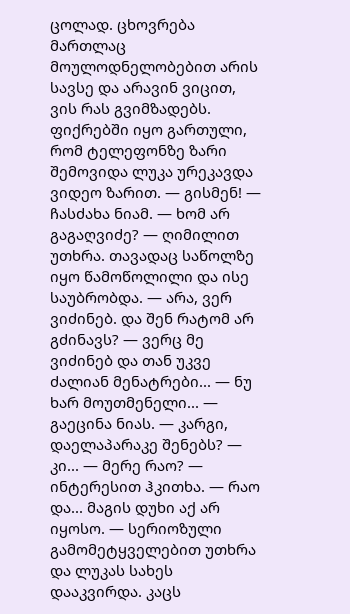ცოლად. ცხოვრება მართლაც მოულოდნელობებით არის სავსე და არავინ ვიცით, ვის რას გვიმზადებს. ფიქრებში იყო გართული, რომ ტელეფონზე ზარი შემოვიდა ლუკა ურეკავდა ვიდეო ზარით. — გისმენ! — ჩასძახა ნიამ. — ხომ არ გაგაღვიძე? — ღიმილით უთხრა. თავადაც საწოლზე იყო წამოწოლილი და ისე საუბრობდა. — არა, ვერ ვიძინებ. და შენ რატომ არ გძინავს? — ვერც მე ვიძინებ და თან უკვე ძალიან მენატრები... — ნუ ხარ მოუთმენელი... — გაეცინა ნიას. — კარგი, დაელაპარაკე შენებს? — კი... — მერე რაო? — ინტერესით ჰკითხა. — რაო და... მაგის დუხი აქ არ იყოსო. — სერიოზული გამომეტყველებით უთხრა და ლუკას სახეს დააკვირდა. კაცს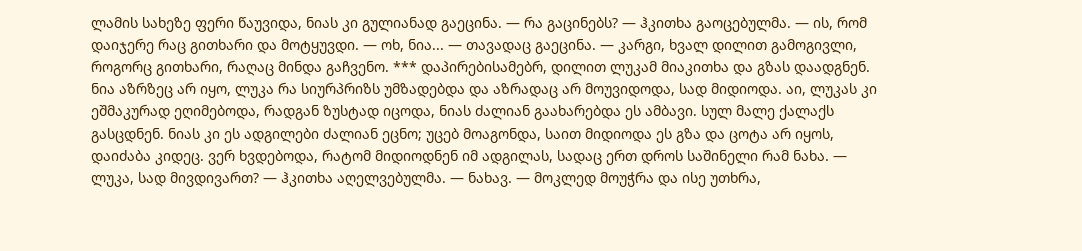ლამის სახეზე ფერი წაუვიდა, ნიას კი გულიანად გაეცინა. — რა გაცინებს? — ჰკითხა გაოცებულმა. — ის, რომ დაიჯერე რაც გითხარი და მოტყუვდი. — ოხ, ნია... — თავადაც გაეცინა. — კარგი, ხვალ დილით გამოგივლი, როგორც გითხარი, რაღაც მინდა გაჩვენო. *** დაპირებისამებრ, დილით ლუკამ მიაკითხა და გზას დაადგნენ. ნია აზრზეც არ იყო, ლუკა რა სიურპრიზს უმზადებდა და აზრადაც არ მოუვიდოდა, სად მიდიოდა. აი, ლუკას კი ეშმაკურად ეღიმებოდა, რადგან ზუსტად იცოდა, ნიას ძალიან გაახარებდა ეს ამბავი. სულ მალე ქალაქს გასცდნენ. ნიას კი ეს ადგილები ძალიან ეცნო; უცებ მოაგონდა, საით მიდიოდა ეს გზა და ცოტა არ იყოს, დაიძაბა კიდეც. ვერ ხვდებოდა, რატომ მიდიოდნენ იმ ადგილას, სადაც ერთ დროს საშინელი რამ ნახა. — ლუკა, სად მივდივართ? — ჰკითხა აღელვებულმა. — ნახავ. — მოკლედ მოუჭრა და ისე უთხრა,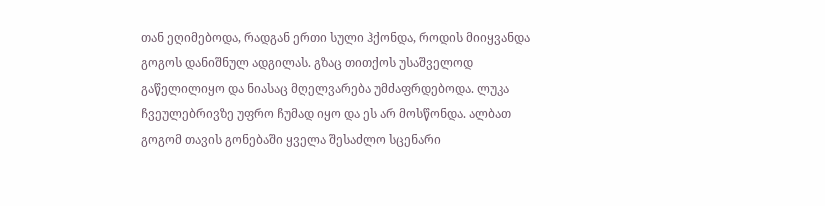თან ეღიმებოდა, რადგან ერთი სული ჰქონდა, როდის მიიყვანდა გოგოს დანიშნულ ადგილას. გზაც თითქოს უსაშველოდ გაწელილიყო და ნიასაც მღელვარება უმძაფრდებოდა. ლუკა ჩვეულებრივზე უფრო ჩუმად იყო და ეს არ მოსწონდა. ალბათ გოგომ თავის გონებაში ყველა შესაძლო სცენარი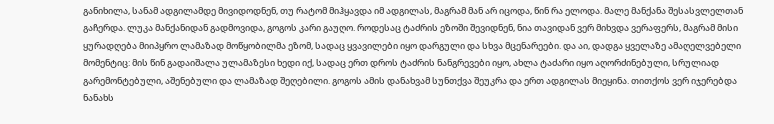განიხილა, სანამ ადგილამდე მივიდოდნენ, თუ რატომ მიჰყავდა იმ ადგილას, მაგრამ მან არ იცოდა, წინ რა ელოდა. მალე მანქანა შესასვლელთან გაჩერდა. ლუკა მანქანიდან გადმოვიდა, გოგოს კარი გაუღო. როდესაც ტაძრის ეზოში შევიდნენ, ნია თავიდან ვერ მიხვდა ვერაფერს, მაგრამ მისი ყურადღება მიიპყრო ლამაზად მოწყობილმა ეზომ, სადაც ყვავილები იყო დარგული და სხვა მცენარეები. და აი, დადგა ყველაზე ამაღელვებელი მომენტიც: მის წინ გადაიშალა ულამაზესი ხედი იქ, სადაც ერთ დროს ტაძრის ნანგრევები იყო, ახლა ტაძარი იყო აღორძინებული, სრულიად გარემონტებული, აშენებული და ლამაზად შეღებილი. გოგოს ამის დანახვამ სუნთქვა შეუკრა და ერთ ადგილას მიეყინა. თითქოს ვერ იჯერებდა ნანახს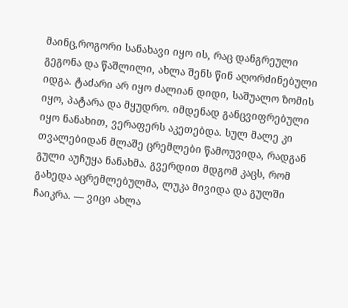მაინც,როგორი სანახავი იყო ის, რაც დანგრეული გეგონა და წაშლილი, ახლა შენს წინ აღორძინებული იდგა. ტაძარი არ იყო ძალიან დიდი, საშუალო ზომის იყო, პატარა და მყუდრო. იმდენად განცვიფრებული იყო ნანახით, ვერაფერს აკეთებდა. სულ მალე კი თვალებიდან მლაშე ცრემლები წამოუვიდა, რადგან გული აუჩუყა ნანახმა. გვერდით მდგომ კაცს, რომ გახედა აცრემლებულმა, ლუკა მივიდა და გულში ჩაიკრა. — ვიცი ახლა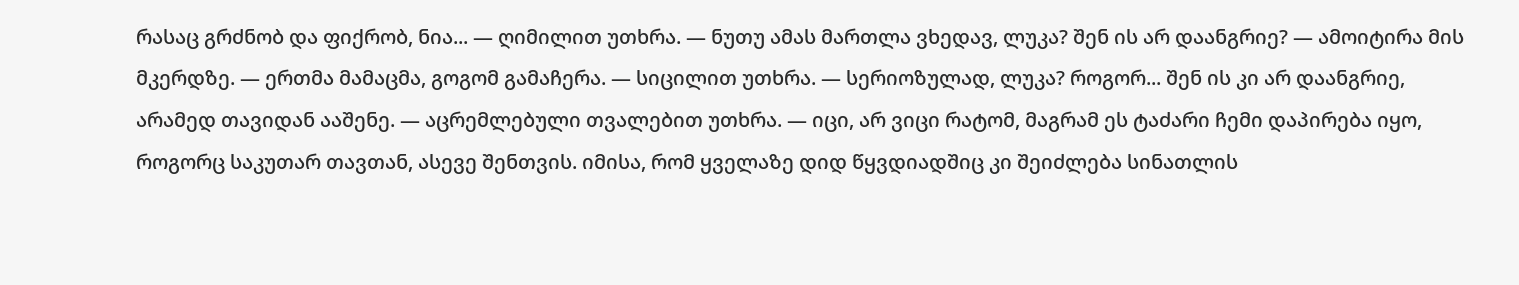რასაც გრძნობ და ფიქრობ, ნია... — ღიმილით უთხრა. — ნუთუ ამას მართლა ვხედავ, ლუკა? შენ ის არ დაანგრიე? — ამოიტირა მის მკერდზე. — ერთმა მამაცმა, გოგომ გამაჩერა. — სიცილით უთხრა. — სერიოზულად, ლუკა? როგორ... შენ ის კი არ დაანგრიე, არამედ თავიდან ააშენე. — აცრემლებული თვალებით უთხრა. — იცი, არ ვიცი რატომ, მაგრამ ეს ტაძარი ჩემი დაპირება იყო, როგორც საკუთარ თავთან, ასევე შენთვის. იმისა, რომ ყველაზე დიდ წყვდიადშიც კი შეიძლება სინათლის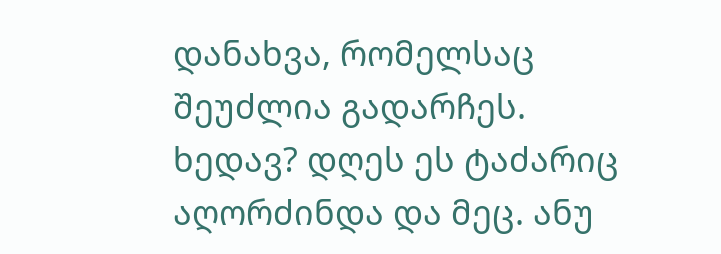დანახვა, რომელსაც შეუძლია გადარჩეს. ხედავ? დღეს ეს ტაძარიც აღორძინდა და მეც. ანუ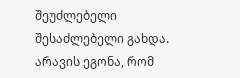შეუძლებელი შესაძლებელი გახდა. არავის ეგონა, რომ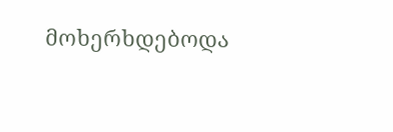მოხერხდებოდა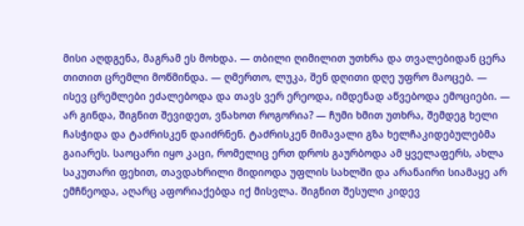მისი აღდგენა, მაგრამ ეს მოხდა. — თბილი ღიმილით უთხრა და თვალებიდან ცერა თითით ცრემლი მოწმინდა. — ღმერთო, ლუკა, შენ დღითი დღე უფრო მაოცებ. — ისევ ცრემლები ეძალებოდა და თავს ვერ ერეოდა, იმდენად აწვებოდა ემოციები. — არ გინდა, შიგნით შევიდეთ, ვნახოთ როგორია? — ჩუმი ხმით უთხრა, შემდეგ ხელი ჩასჭიდა და ტაძრისკენ დაიძრნენ. ტაძრისკენ მიმავალი გზა ხელჩაკიდებულებმა გაიარეს. საოცარი იყო კაცი, რომელიც ერთ დროს გაურბოდა ამ ყველაფერს, ახლა საკუთარი ფეხით, თავდახრილი მიდიოდა უფლის სახლში და არანაირი სიამაყე არ ემჩნეოდა, აღარც აფორიაქებდა იქ მისვლა. შიგნით შესული კიდევ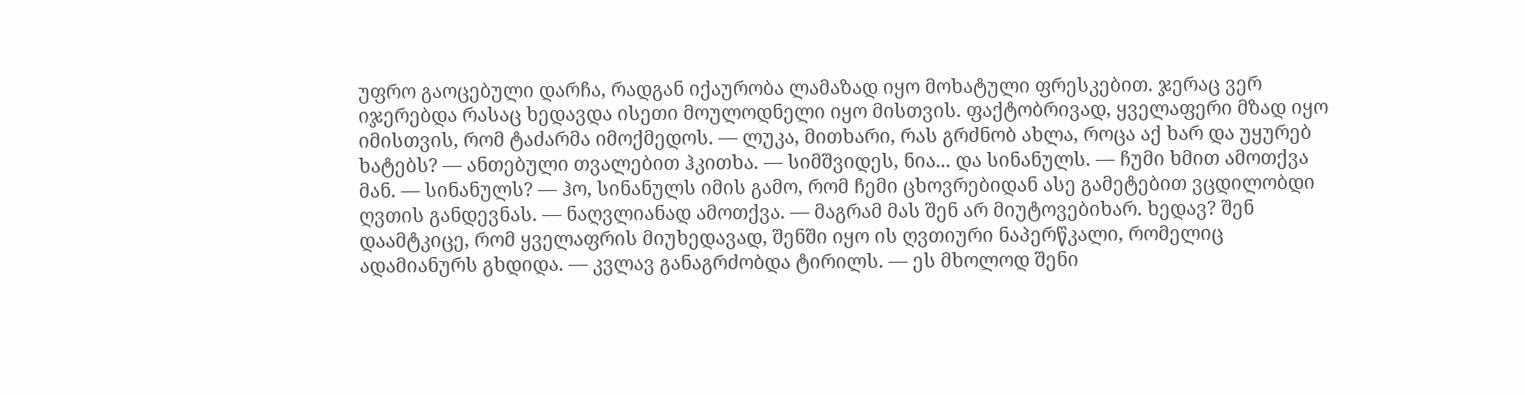უფრო გაოცებული დარჩა, რადგან იქაურობა ლამაზად იყო მოხატული ფრესკებით. ჯერაც ვერ იჯერებდა რასაც ხედავდა ისეთი მოულოდნელი იყო მისთვის. ფაქტობრივად, ყველაფერი მზად იყო იმისთვის, რომ ტაძარმა იმოქმედოს. — ლუკა, მითხარი, რას გრძნობ ახლა, როცა აქ ხარ და უყურებ ხატებს? — ანთებული თვალებით ჰკითხა. — სიმშვიდეს, ნია... და სინანულს. — ჩუმი ხმით ამოთქვა მან. — სინანულს? — ჰო, სინანულს იმის გამო, რომ ჩემი ცხოვრებიდან ასე გამეტებით ვცდილობდი ღვთის განდევნას. — ნაღვლიანად ამოთქვა. — მაგრამ მას შენ არ მიუტოვებიხარ. ხედავ? შენ დაამტკიცე, რომ ყველაფრის მიუხედავად, შენში იყო ის ღვთიური ნაპერწკალი, რომელიც ადამიანურს გხდიდა. — კვლავ განაგრძობდა ტირილს. — ეს მხოლოდ შენი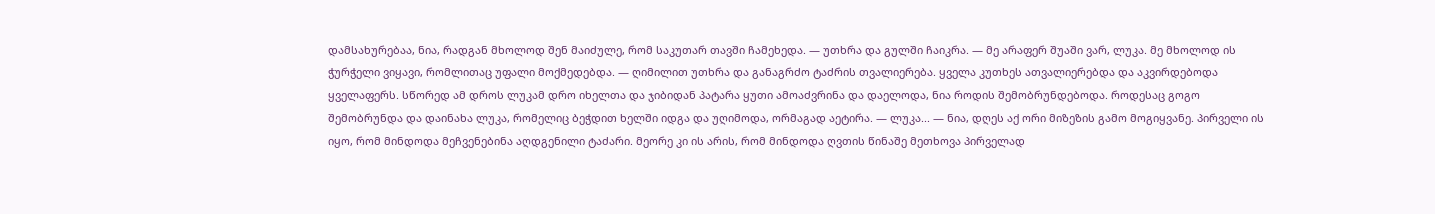დამსახურებაა, ნია, რადგან მხოლოდ შენ მაიძულე, რომ საკუთარ თავში ჩამეხედა. — უთხრა და გულში ჩაიკრა. — მე არაფერ შუაში ვარ, ლუკა. მე მხოლოდ ის ჭურჭელი ვიყავი, რომლითაც უფალი მოქმედებდა. — ღიმილით უთხრა და განაგრძო ტაძრის თვალიერება. ყველა კუთხეს ათვალიერებდა და აკვირდებოდა ყველაფერს. სწორედ ამ დროს ლუკამ დრო იხელთა და ჯიბიდან პატარა ყუთი ამოაძვრინა და დაელოდა, ნია როდის შემობრუნდებოდა. როდესაც გოგო შემობრუნდა და დაინახა ლუკა, რომელიც ბეჭდით ხელში იდგა და უღიმოდა, ორმაგად აეტირა. — ლუკა... — ნია, დღეს აქ ორი მიზეზის გამო მოგიყვანე. პირველი ის იყო, რომ მინდოდა მეჩვენებინა აღდგენილი ტაძარი. მეორე კი ის არის, რომ მინდოდა ღვთის წინაშე მეთხოვა პირველად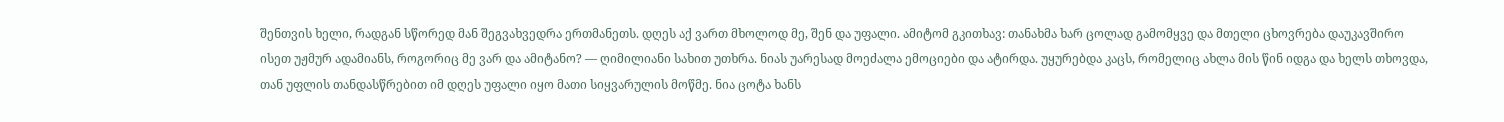შენთვის ხელი, რადგან სწორედ მან შეგვახვედრა ერთმანეთს. დღეს აქ ვართ მხოლოდ მე, შენ და უფალი. ამიტომ გკითხავ: თანახმა ხარ ცოლად გამომყვე და მთელი ცხოვრება დაუკავშირო ისეთ უჟმურ ადამიანს, როგორიც მე ვარ და ამიტანო? — ღიმილიანი სახით უთხრა. ნიას უარესად მოეძალა ემოციები და ატირდა. უყურებდა კაცს, რომელიც ახლა მის წინ იდგა და ხელს თხოვდა, თან უფლის თანდასწრებით იმ დღეს უფალი იყო მათი სიყვარულის მოწმე. ნია ცოტა ხანს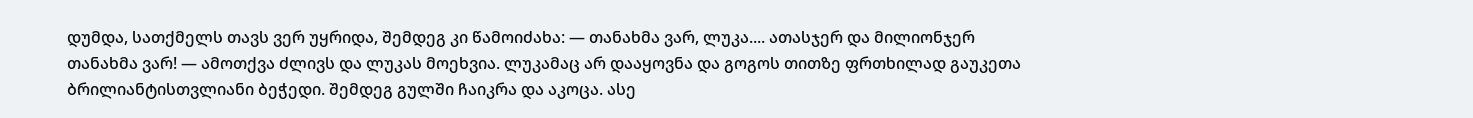დუმდა, სათქმელს თავს ვერ უყრიდა, შემდეგ კი წამოიძახა: — თანახმა ვარ, ლუკა.... ათასჯერ და მილიონჯერ თანახმა ვარ! — ამოთქვა ძლივს და ლუკას მოეხვია. ლუკამაც არ დააყოვნა და გოგოს თითზე ფრთხილად გაუკეთა ბრილიანტისთვლიანი ბეჭედი. შემდეგ გულში ჩაიკრა და აკოცა. ასე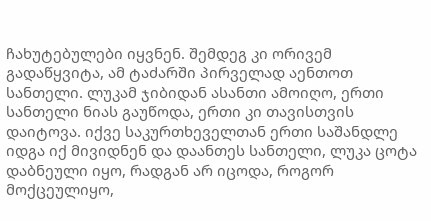ჩახუტებულები იყვნენ. შემდეგ კი ორივემ გადაწყვიტა, ამ ტაძარში პირველად აენთოთ სანთელი. ლუკამ ჯიბიდან ასანთი ამოიღო, ერთი სანთელი ნიას გაუწოდა, ერთი კი თავისთვის დაიტოვა. იქვე საკურთხეველთან ერთი საშანდლე იდგა იქ მივიდნენ და დაანთეს სანთელი, ლუკა ცოტა დაბნეული იყო, რადგან არ იცოდა, როგორ მოქცეულიყო,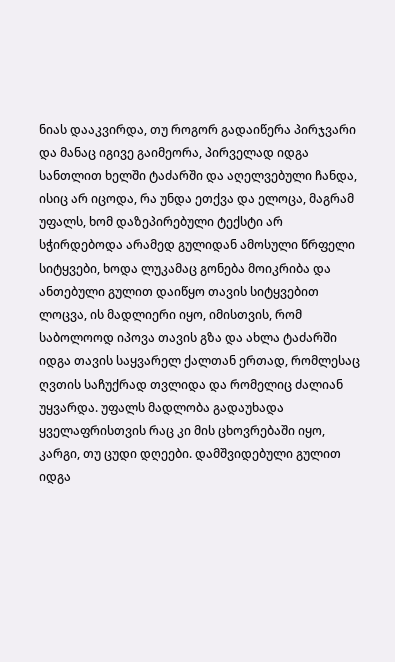ნიას დააკვირდა, თუ როგორ გადაიწერა პირჯვარი და მანაც იგივე გაიმეორა, პირველად იდგა სანთლით ხელში ტაძარში და აღელვებული ჩანდა, ისიც არ იცოდა, რა უნდა ეთქვა და ელოცა, მაგრამ უფალს, ხომ დაზეპირებული ტექსტი არ სჭირდებოდა არამედ გულიდან ამოსული წრფელი სიტყვები, ხოდა ლუკამაც გონება მოიკრიბა და ანთებული გულით დაიწყო თავის სიტყვებით ლოცვა, ის მადლიერი იყო, იმისთვის, რომ საბოლოოდ იპოვა თავის გზა და ახლა ტაძარში იდგა თავის საყვარელ ქალთან ერთად, რომლესაც ღვთის საჩუქრად თვლიდა და რომელიც ძალიან უყვარდა. უფალს მადლობა გადაუხადა ყველაფრისთვის რაც კი მის ცხოვრებაში იყო, კარგი, თუ ცუდი დღეები. დამშვიდებული გულით იდგა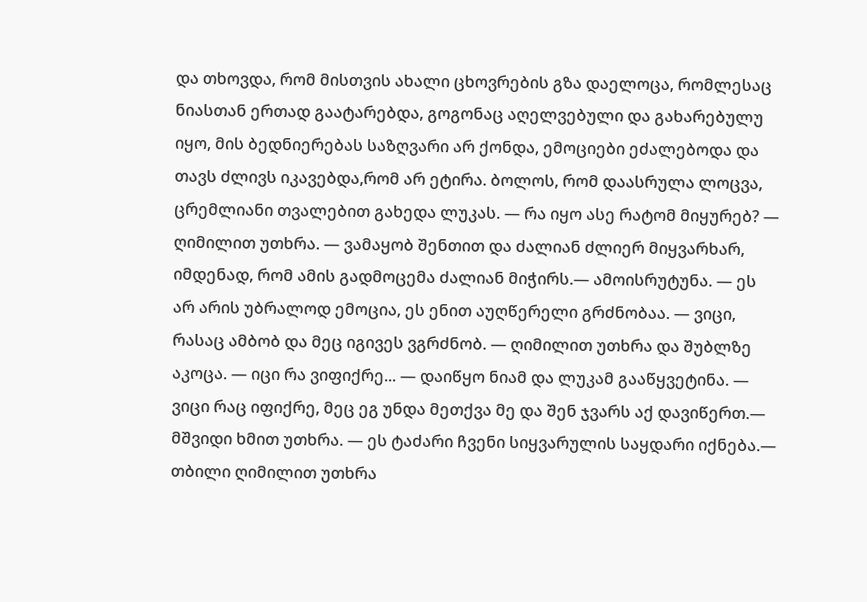და თხოვდა, რომ მისთვის ახალი ცხოვრების გზა დაელოცა, რომლესაც ნიასთან ერთად გაატარებდა, გოგონაც აღელვებული და გახარებულუ იყო, მის ბედნიერებას საზღვარი არ ქონდა, ემოციები ეძალებოდა და თავს ძლივს იკავებდა,რომ არ ეტირა. ბოლოს, რომ დაასრულა ლოცვა, ცრემლიანი თვალებით გახედა ლუკას. — რა იყო ასე რატომ მიყურებ? — ღიმილით უთხრა. — ვამაყობ შენთით და ძალიან ძლიერ მიყვარხარ, იმდენად, რომ ამის გადმოცემა ძალიან მიჭირს.— ამოისრუტუნა. — ეს არ არის უბრალოდ ემოცია, ეს ენით აუღწერელი გრძნობაა. — ვიცი, რასაც ამბობ და მეც იგივეს ვგრძნობ. — ღიმილით უთხრა და შუბლზე აკოცა. — იცი რა ვიფიქრე... — დაიწყო ნიამ და ლუკამ გააწყვეტინა. — ვიცი რაც იფიქრე, მეც ეგ უნდა მეთქვა მე და შენ ჯვარს აქ დავიწერთ.— მშვიდი ხმით უთხრა. — ეს ტაძარი ჩვენი სიყვარულის საყდარი იქნება.— თბილი ღიმილით უთხრა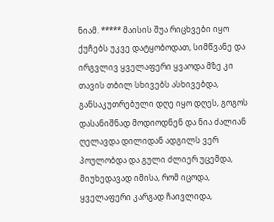ნიამ. ***** მაისის შუა რიცხვები იყო ქუჩებს უკვე დატყობოდათ, სიმწვანე და ირგვლივ ყველაფერი ყვაოდა მზე კი თავის თბილ სხივებს ასხივებდა, განსაკუთრებული დღე იყო დღეს, გოგოს დასანიშნად მოდიოდნენ და ნია ძალიან ღელავდა დილიდან ადგილს ვერ პოულობდა და გული ძლიერ უცემდა, მიუხედავად იმისა, რომ იცოდა, ყველაფერი კარგად ჩაივლიდა,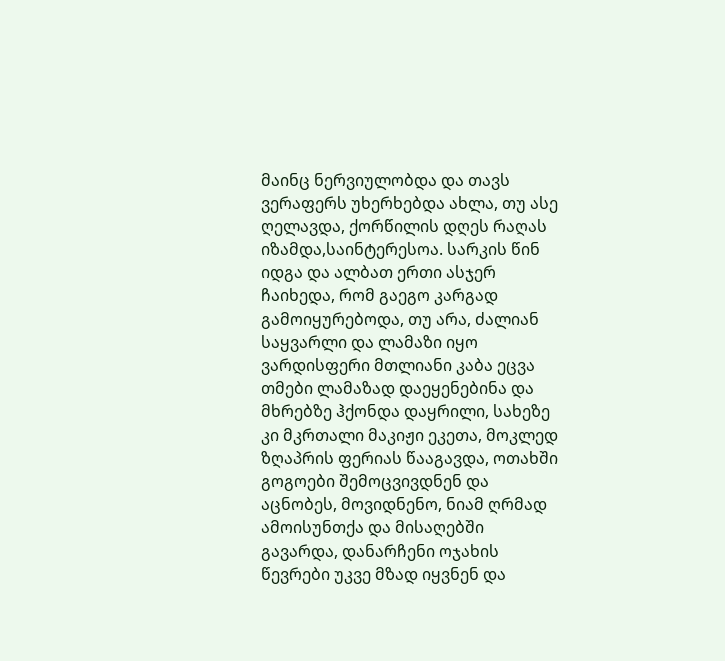მაინც ნერვიულობდა და თავს ვერაფერს უხერხებდა ახლა, თუ ასე ღელავდა, ქორწილის დღეს რაღას იზამდა,საინტერესოა. სარკის წინ იდგა და ალბათ ერთი ასჯერ ჩაიხედა, რომ გაეგო კარგად გამოიყურებოდა, თუ არა, ძალიან საყვარლი და ლამაზი იყო ვარდისფერი მთლიანი კაბა ეცვა თმები ლამაზად დაეყენებინა და მხრებზე ჰქონდა დაყრილი, სახეზე კი მკრთალი მაკიჟი ეკეთა, მოკლედ ზღაპრის ფერიას წააგავდა, ოთახში გოგოები შემოცვივდნენ და აცნობეს, მოვიდნენო, ნიამ ღრმად ამოისუნთქა და მისაღებში გავარდა, დანარჩენი ოჯახის წევრები უკვე მზად იყვნენ და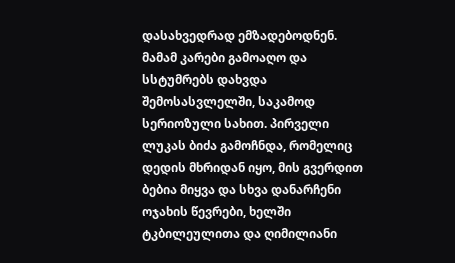დასახვედრად ემზადებოდნენ. მამამ კარები გამოაღო და სსტუმრებს დახვდა შემოსასვლელში, საკამოდ სერიოზული სახით. პირველი ლუკას ბიძა გამოჩნდა, რომელიც დედის მხრიდან იყო, მის გვერდით ბებია მიყვა და სხვა დანარჩენი ოჯახის წევრები, ხელში ტკბილეულითა და ღიმილიანი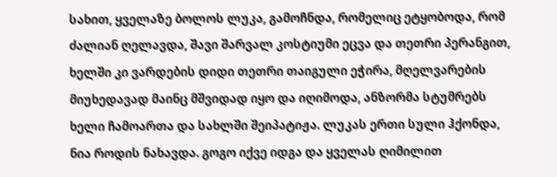სახით, ყველაზე ბოლოს ლუკა, გამოჩნდა, რომელიც ეტყობოდა, რომ ძალიან ღელავდა, შავი შარვალ კოსტიუმი ეცვა და თეთრი პერანგით, ხელში კი ვარდების დიდი თეთრი თაიგული ეჭირა, მღელვარების მიუხედავად მაინც მშვიდად იყო და იღიმოდა, ანზორმა სტუმრებს ხელი ჩამოართა და სახლში შეიპატიჟა. ლუკას ერთი სული ჰქონდა, ნია როდის ნახავდა. გოგო იქვე იდგა და ყველას ღიმილით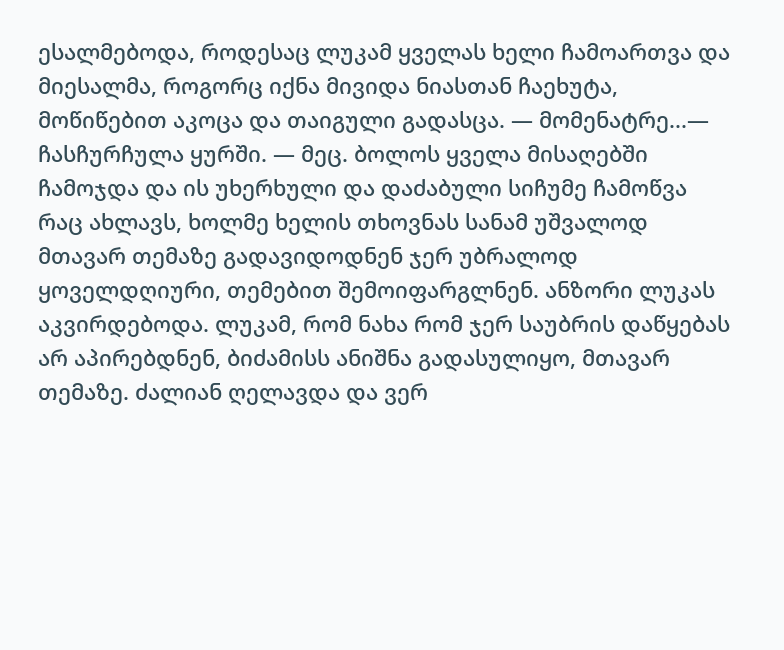ესალმებოდა, როდესაც ლუკამ ყველას ხელი ჩამოართვა და მიესალმა, როგორც იქნა მივიდა ნიასთან ჩაეხუტა, მოწიწებით აკოცა და თაიგული გადასცა. — მომენატრე...— ჩასჩურჩულა ყურში. — მეც. ბოლოს ყველა მისაღებში ჩამოჯდა და ის უხერხული და დაძაბული სიჩუმე ჩამოწვა რაც ახლავს, ხოლმე ხელის თხოვნას სანამ უშვალოდ მთავარ თემაზე გადავიდოდნენ ჯერ უბრალოდ ყოველდღიური, თემებით შემოიფარგლნენ. ანზორი ლუკას აკვირდებოდა. ლუკამ, რომ ნახა რომ ჯერ საუბრის დაწყებას არ აპირებდნენ, ბიძამისს ანიშნა გადასულიყო, მთავარ თემაზე. ძალიან ღელავდა და ვერ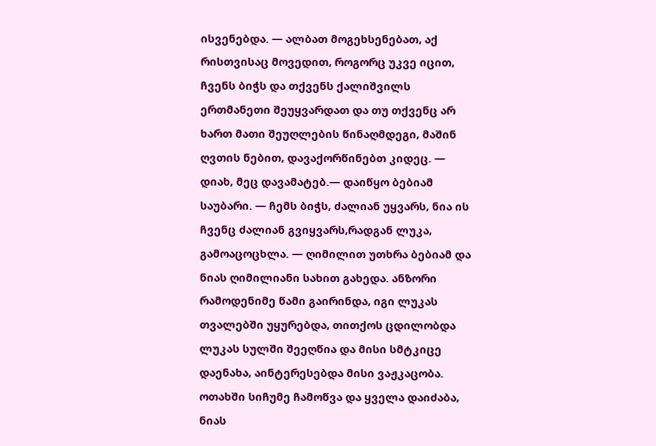ისვენებდა. — ალბათ მოგეხსენებათ, აქ რისთვისაც მოვედით, როგორც უკვე იცით, ჩვენს ბიჭს და თქვენს ქალიშვილს ერთმანეთი შეუყვარდათ და თუ თქვენც არ ხართ მათი შეუღლების წინაღმდეგი, მაშინ ღვთის ნებით, დავაქორწინებთ კიდეც. — დიახ, მეც დავამატებ.— დაიწყო ბებიამ საუბარი. — ჩემს ბიჭს, ძალიან უყვარს, ნია ის ჩვენც ძალიან გვიყვარს,რადგან ლუკა, გამოაცოცხლა. — ღიმილით უთხრა ბებიამ და ნიას ღიმილიანი სახით გახედა. ანზორი რამოდენიმე წამი გაირინდა, იგი ლუკას თვალებში უყურებდა, თითქოს ცდილობდა ლუკას სულში შეეღწია და მისი სმტკიცე დაენახა, აინტერესებდა მისი ვაჟკაცობა. ოთახში სიჩუმე ჩამოწვა და ყველა დაიძაბა, ნიას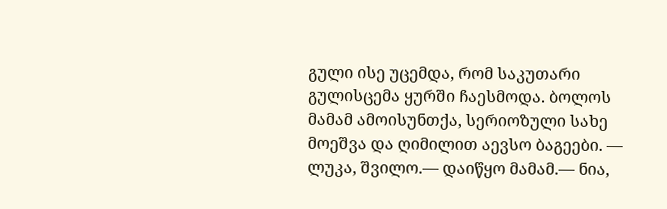გული ისე უცემდა, რომ საკუთარი გულისცემა ყურში ჩაესმოდა. ბოლოს მამამ ამოისუნთქა, სერიოზული სახე მოეშვა და ღიმილით აევსო ბაგეები. — ლუკა, შვილო.— დაიწყო მამამ.— ნია,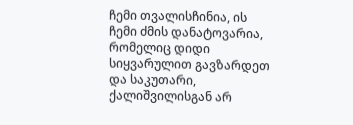ჩემი თვალისჩინია, ის ჩემი ძმის დანატოვარია, რომელიც დიდი სიყვარულით გავზარდეთ და საკუთარი, ქალიშვილისგან არ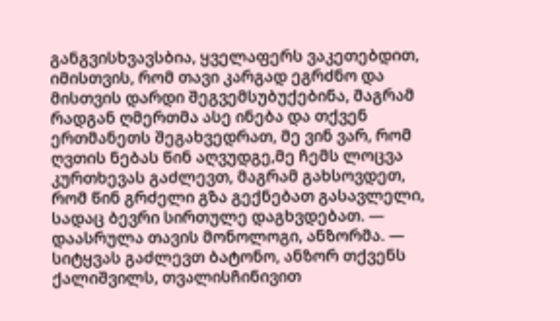განგვისხვავსბია, ყველაფერს ვაკეთებდით, იმისთვის, რომ თავი კარგად ეგრძნო და მისთვის დარდი შეგვემსუბუქებინა, მაგრამ რადგან ღმერთმა ასე ინება და თქვენ ერთმანეთს შეგახვედრათ, მე ვინ ვარ, რომ ღვთის ნებას წინ აღვუდგე,მე ჩემს ლოცვა კურთხევას გაძლევთ, მაგრამ გახსოვდეთ, რომ წინ გრძელი გზა გექნებათ გასავლელი, სადაც ბევრი სირთულე დაგხვდებათ. — დაასრულა თავის მონოლოგი, ანზორმა. — სიტყვას გაძლევთ ბატონო, ანზორ თქვენს ქალიშვილს, თვალისჩინივით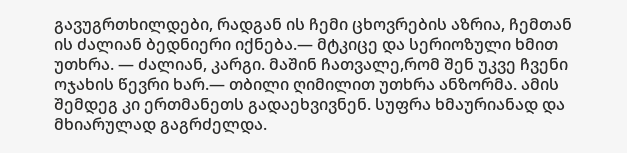გავუგრთხილდები, რადგან ის ჩემი ცხოვრების აზრია, ჩემთან ის ძალიან ბედნიერი იქნება.— მტკიცე და სერიოზული ხმით უთხრა. — ძალიან, კარგი. მაშინ ჩათვალე,რომ შენ უკვე ჩვენი ოჯახის წევრი ხარ.— თბილი ღიმილით უთხრა ანზორმა. ამის შემდეგ კი ერთმანეთს გადაეხვივნენ. სუფრა ხმაურიანად და მხიარულად გაგრძელდა.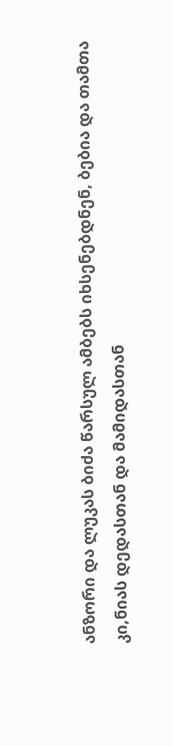ანზორი და ლუკას ბიძა წარსულ ამბებს იხსენებდნენ, ბებია და თამთა კი,ნიას დედასთან და მამიდასთან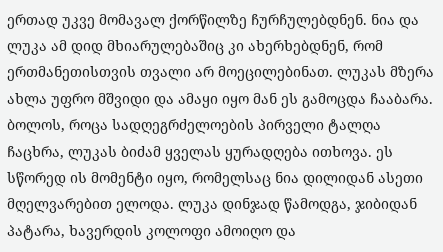ერთად უკვე მომავალ ქორწილზე ჩურჩულებდნენ. ნია და ლუკა ამ დიდ მხიარულებაშიც კი ახერხებდნენ, რომ ერთმანეთისთვის თვალი არ მოეცილებინათ. ლუკას მზერა ახლა უფრო მშვიდი და ამაყი იყო მან ეს გამოცდა ჩააბარა. ბოლოს, როცა სადღეგრძელოების პირველი ტალღა ჩაცხრა, ლუკას ბიძამ ყველას ყურადღება ითხოვა. ეს სწორედ ის მომენტი იყო, რომელსაც ნია დილიდან ასეთი მღელვარებით ელოდა. ლუკა დინჯად წამოდგა, ჯიბიდან პატარა, ხავერდის კოლოფი ამოიღო და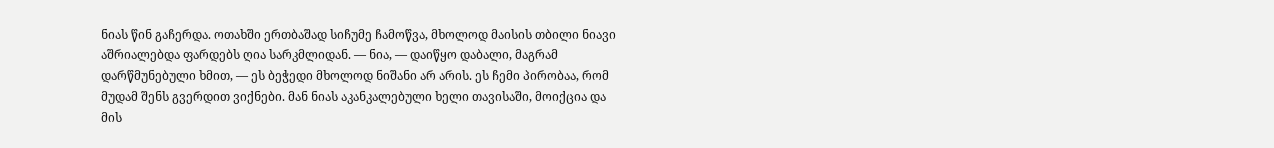ნიას წინ გაჩერდა. ოთახში ერთბაშად სიჩუმე ჩამოწვა, მხოლოდ მაისის თბილი ნიავი აშრიალებდა ფარდებს ღია სარკმლიდან. — ნია, — დაიწყო დაბალი, მაგრამ დარწმუნებული ხმით, — ეს ბეჭედი მხოლოდ ნიშანი არ არის. ეს ჩემი პირობაა, რომ მუდამ შენს გვერდით ვიქნები. მან ნიას აკანკალებული ხელი თავისაში, მოიქცია და მის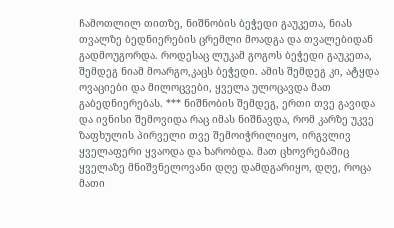ჩამოთლილ თითზე, ნიშნობის ბეჭედი გაუკეთა, ნიას თვალზე ბედნიერების ცრემლი მოადგა და თვალებიდან გადმოუგორდა. როდესაც ლუკამ გოგოს ბეჭედი გაუკეთა, შემდეგ ნიამ მოარგო,კაცს ბეჭედი. ამის შემდეგ კი, ატყდა ოვაციები და მილოცვები, ყველა ულოცავდა მათ გაბედნიერებას. *** ნიშნობის შემდეგ, ერთი თვე გავიდა და ივნისი შემოვიდა რაც იმას ნიშნავდა, რომ კარზე უკვე ზაფხულის პირველი თვე შემოიჭრილიყო, ირგვლივ ყველაფერი ყვაოდა და ხარობდა. მათ ცხოვრებაშიც ყველაზე მნიშვნელოვანი დღე დამდგარიყო, დღე, როცა მათი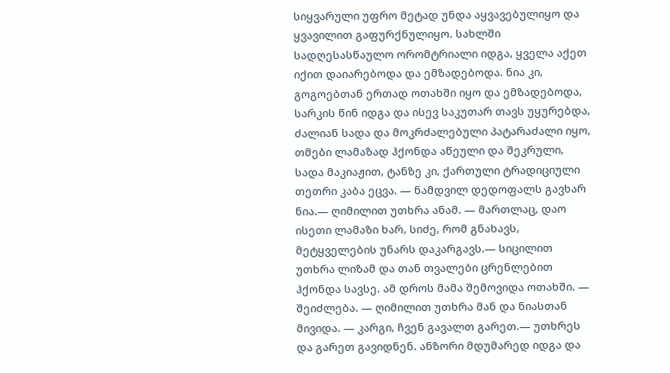სიყვარული უფრო მეტად უნდა აყვავებულიყო და ყვავილით გაფურქნულიყო. სახლში სადღესასწაულო ორომტრიალი იდგა, ყველა აქეთ იქით დაიარებოდა და ემზადებოდა. ნია კი, გოგოებთან ერთად ოთახში იყო და ემზადებოდა, სარკის წინ იდგა და ისევ საკუთარ თავს უყურებდა, ძალიან სადა და მოკრძალებული პატარაძალი იყო, თმები ლამაზად ჰქონდა აწეული და შეკრული, სადა მაკიაჟით, ტანზე კი, ქართული ტრადიციული თეთრი კაბა ეცვა. — ნამდვილ დედოფალს გავხარ ნია.— ღიმილით უთხრა ანამ. — მართლაც, დაო ისეთი ლამაზი ხარ, სიძე, რომ გნახავს, მეტყველების უნარს დაკარგავს.— სიცილით უთხრა ლიზამ და თან თვალები ცრენლებით ჰქონდა სავსე. ამ დროს მამა შემოვიდა ოთახში. — შეიძლება. — ღიმილით უთხრა მან და ნიასთან მივიდა. — კარგი, ჩვენ გავალთ გარეთ.— უთხრეს და გარეთ გავიდნენ. ანზორი მდუმარედ იდგა და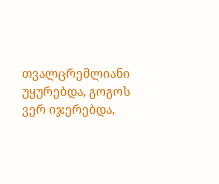თვალცრემლიანი უყურებდა, გოგოს ვერ იჯერებდა,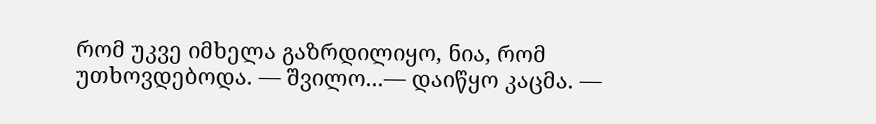რომ უკვე იმხელა გაზრდილიყო, ნია, რომ უთხოვდებოდა. — შვილო...— დაიწყო კაცმა. —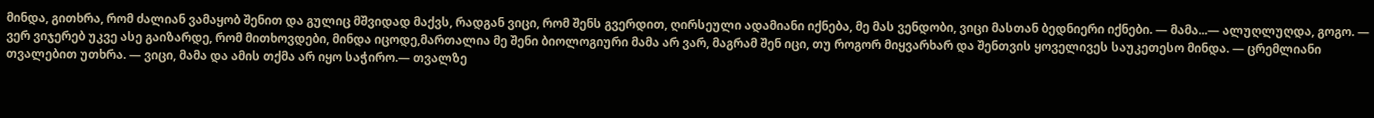მინდა, გითხრა, რომ ძალიან ვამაყობ შენით და გულიც მშვიდად მაქვს, რადგან ვიცი, რომ შენს გვერდით, ღირსეული ადამიანი იქნება, მე მას ვენდობი, ვიცი მასთან ბედნიერი იქნები. — მამა...— ალუღლუღდა, გოგო. — ვერ ვიჯერებ უკვე ასე გაიზარდე, რომ მითხოვდები, მინდა იცოდე,მართალია მე შენი ბიოლოგიური მამა არ ვარ, მაგრამ შენ იცი, თუ როგორ მიყვარხარ და შენთვის ყოველივეს საუკეთესო მინდა. — ცრემლიანი თვალებით უთხრა. — ვიცი, მამა და ამის თქმა არ იყო საჭირო.— თვალზე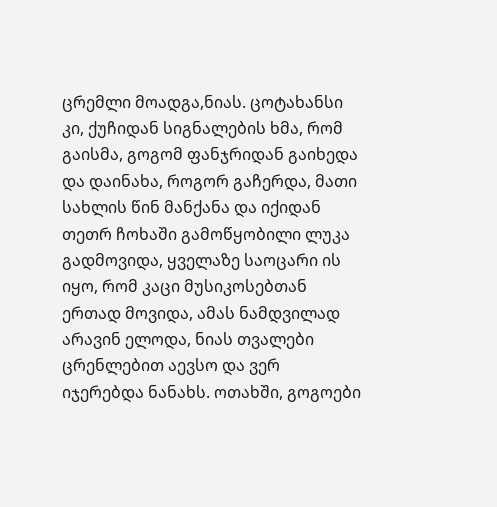ცრემლი მოადგა,ნიას. ცოტახანსი კი, ქუჩიდან სიგნალების ხმა, რომ გაისმა, გოგომ ფანჯრიდან გაიხედა და დაინახა, როგორ გაჩერდა, მათი სახლის წინ მანქანა და იქიდან თეთრ ჩოხაში გამოწყობილი ლუკა გადმოვიდა, ყველაზე საოცარი ის იყო, რომ კაცი მუსიკოსებთან ერთად მოვიდა, ამას ნამდვილად არავინ ელოდა, ნიას თვალები ცრენლებით აევსო და ვერ იჯერებდა ნანახს. ოთახში, გოგოები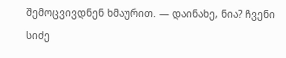შემოცვივდნენ ხმაურით. — დაინახე, ნია? ჩვენი სიძე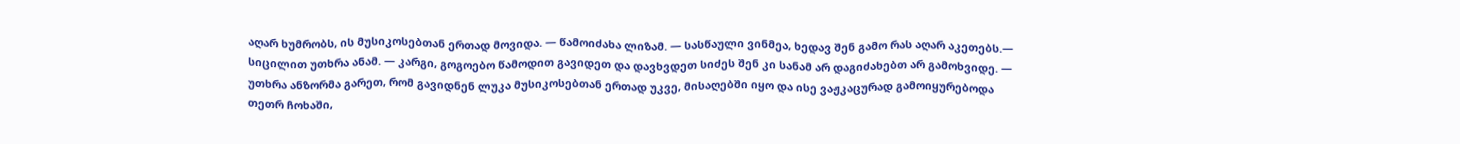აღარ ხუმრობს, ის მუსიკოსებთან ერთად მოვიდა. — წამოიძახა ლიზამ. — სასწაული ვინმეა, ხედავ შენ გამო რას აღარ აკეთებს.— სიცილით უთხრა ანამ. — კარგი, გოგოებო წამოდით გავიდეთ და დავხვდეთ სიძეს შენ კი სანამ არ დაგიძახებთ არ გამოხვიდე. — უთხრა ანზორმა გარეთ, რომ გავიდნენ ლუკა მუსიკოსებთან ერთად უკვე, მისაღებში იყო და ისე ვაჟკაცურად გამოიყურებოდა თეთრ ჩოხაში,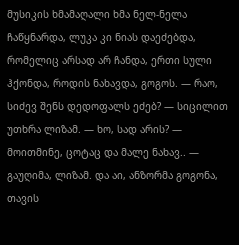მუსიკის ხმამაღალი ხმა ნელ-ნელა ჩაწყნარდა, ლუკა კი ნიას დაეძებდა, რომელიც არსად არ ჩანდა, ერთი სული ჰქონდა, როდის ნახავდა, გოგოს. — რაო, სიძევ შენს დედოფალს ეძებ? — სიცილით უთხრა ლიზამ. — ხო, სად არის? — მოითმინე, ცოტაც და მალე ნახავ.. — გაუღიმა, ლიზამ. და აი, ანზორმა გოგონა, თავის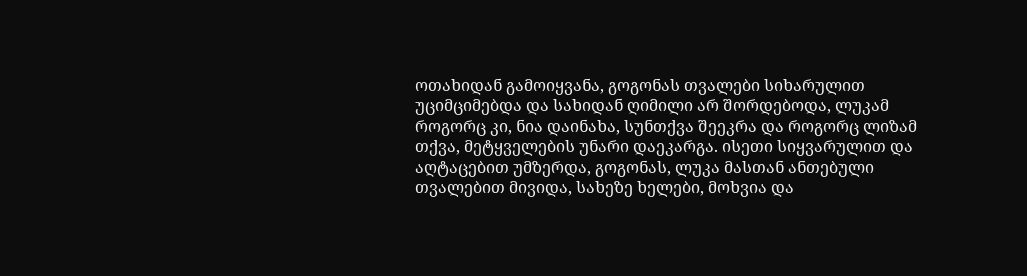ოთახიდან გამოიყვანა, გოგონას თვალები სიხარულით უციმციმებდა და სახიდან ღიმილი არ შორდებოდა, ლუკამ როგორც კი, ნია დაინახა, სუნთქვა შეეკრა და როგორც ლიზამ თქვა, მეტყველების უნარი დაეკარგა. ისეთი სიყვარულით და აღტაცებით უმზერდა, გოგონას, ლუკა მასთან ანთებული თვალებით მივიდა, სახეზე ხელები, მოხვია და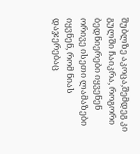შუბლზე აკოცა,შემდეგ კი გულში ჩაიკრა, როგორი ბედნიერები იყვენენ ორივე ისეთი ლამაზები იყვნენ, რომ ნიას დაჯერებაც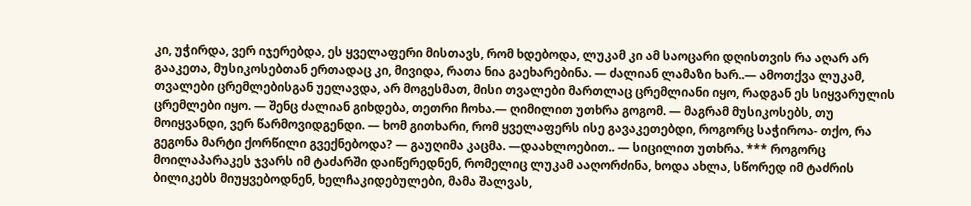კი, უჭირდა, ვერ იჯერებდა, ეს ყველაფერი მისთავს, რომ ხდებოდა, ლუკამ კი ამ საოცარი დღისთვის რა აღარ არ გააკეთა, მუსიკოსებთან ერთადაც კი, მივიდა, რათა ნია გაეხარებინა. — ძალიან ლამაზი ხარ..— ამოთქვა ლუკამ, თვალები ცრემლებისგან უელავდა, არ მოგესმათ, მისი თვალები მართლაც ცრემლიანი იყო, რადგან ეს სიყვარულის ცრემლები იყო. — შენც ძალიან გიხდება, თეთრი ჩოხა.— ღიმილით უთხრა გოგომ. — მაგრამ მუსიკოსებს, თუ მოიყვანდი, ვერ წარმოვიდგენდი. — ხომ გითხარი, რომ ყველაფერს ისე გავაკეთებდი, როგორც საჭიროა- თქო, რა გეგონა მარტი ქორწილი გვექნებოდა? — გაუღიმა კაცმა. —დაახლოებით.. — სიცილით უთხრა. *** როგორც მოილაპარაკეს ჯვარს იმ ტაძარში დაიწერედნენ, რომელიც ლუკამ ააღორძინა, ხოდა ახლა, სწორედ იმ ტაძრის ბილიკებს მიუყვებოდნენ, ხელჩაკიდებულები, მამა შალვას,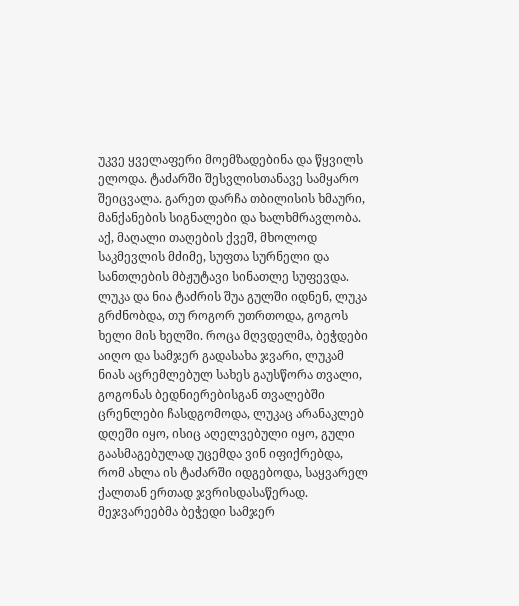უკვე ყველაფერი მოემზადებინა და წყვილს ელოდა. ტაძარში შესვლისთანავე სამყარო შეიცვალა. გარეთ დარჩა თბილისის ხმაური, მანქანების სიგნალები და ხალხმრავლობა. აქ, მაღალი თაღების ქვეშ, მხოლოდ საკმევლის მძიმე, სუფთა სურნელი და სანთლების მბჟუტავი სინათლე სუფევდა. ლუკა და ნია ტაძრის შუა გულში იდნენ, ლუკა გრძნობდა, თუ როგორ უთრთოდა, გოგოს ხელი მის ხელში. როცა მღვდელმა, ბეჭდები აიღო და სამჯერ გადასახა ჯვარი, ლუკამ ნიას აცრემლებულ სახეს გაუსწორა თვალი, გოგონას ბედნიერებისგან თვალებში ცრენლები ჩასდგომოდა, ლუკაც არანაკლებ დღეში იყო, ისიც აღელვებული იყო, გული გაასმაგებულად უცემდა ვინ იფიქრებდა, რომ ახლა ის ტაძარში იდგებოდა, საყვარელ ქალთან ერთად ჯვრისდასაწერად. მეჯვარეებმა ბეჭედი სამჯერ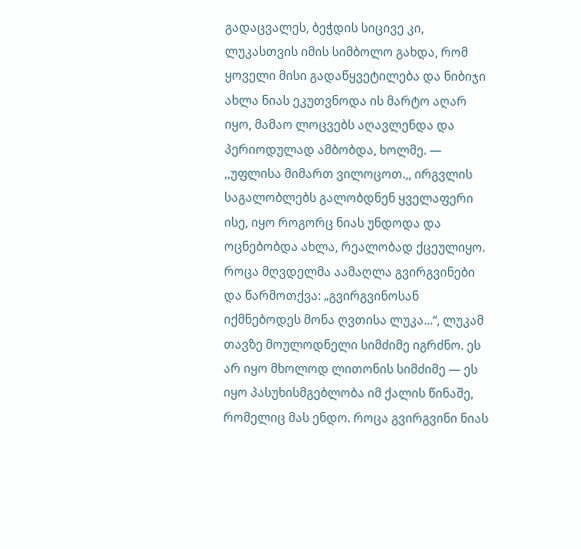გადაცვალეს, ბეჭდის სიცივე კი, ლუკასთვის იმის სიმბოლო გახდა, რომ ყოველი მისი გადაწყვეტილება და ნიბიჯი ახლა ნიას ეკუთვნოდა ის მარტო აღარ იყო, მამაო ლოცვებს აღავლენდა და პერიოდულად ამბობდა, ხოლმე. — ,,უფლისა მიმართ ვილოცოთ.,, ირგვლის საგალობლებს გალობდნენ ყველაფერი ისე, იყო როგორც ნიას უნდოდა და ოცნებობდა ახლა, რეალობად ქცეულიყო. როცა მღვდელმა აამაღლა გვირგვინები და წარმოთქვა: „გვირგვინოსან იქმნებოდეს მონა ღვთისა ლუკა...“, ლუკამ თავზე მოულოდნელი სიმძიმე იგრძნო. ეს არ იყო მხოლოდ ლითონის სიმძიმე — ეს იყო პასუხისმგებლობა იმ ქალის წინაშე, რომელიც მას ენდო. როცა გვირგვინი ნიას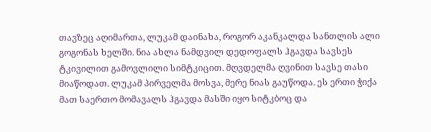თავზეც აღიმართა, ლუკამ დაინახა, როგორ აკანკალდა სანთლის ალი გოგონას ხელში. ნია ახლა ნამდვილ დედოფალს ჰგავდა სავსეს ტკივილით გამოვლილი სიმტკიცით. მღვდელმა ღვინით სავსე თასი მიაწოდათ. ლუკამ პირველმა მოსვა, მერე ნიას გაუწოდა. ეს ერთი ჭიქა მათ საერთო მომავალს ჰგავდა მასში იყო სიტკბოც და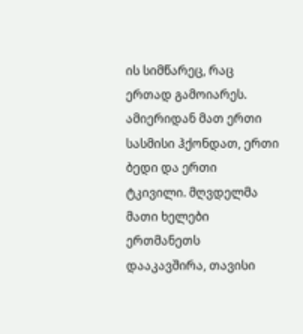ის სიმწარეც, რაც ერთად გამოიარეს. ამიერიდან მათ ერთი სასმისი ჰქონდათ, ერთი ბედი და ერთი ტკივილი. მღვდელმა მათი ხელები ერთმანეთს დააკავშირა, თავისი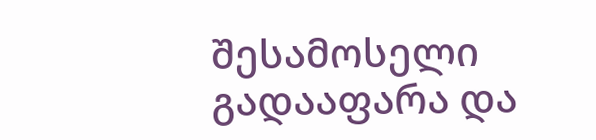შესამოსელი გადააფარა და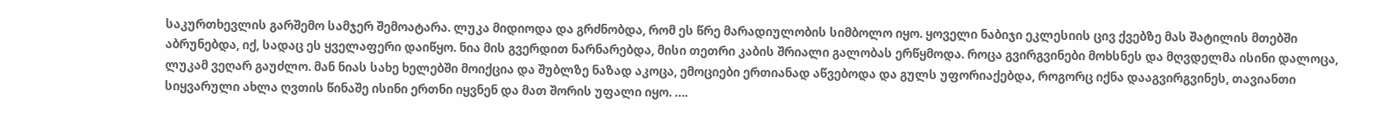საკურთხევლის გარშემო სამჯერ შემოატარა. ლუკა მიდიოდა და გრძნობდა, რომ ეს წრე მარადიულობის სიმბოლო იყო. ყოველი ნაბიჯი ეკლესიის ცივ ქვებზე მას შატილის მთებში აბრუნებდა, იქ, სადაც ეს ყველაფერი დაიწყო. ნია მის გვერდით ნარნარებდა, მისი თეთრი კაბის შრიალი გალობას ერწყმოდა. როცა გვირგვინები მოხსნეს და მღვდელმა ისინი დალოცა, ლუკამ ვეღარ გაუძლო. მან ნიას სახე ხელებში მოიქცია და შუბლზე ნაზად აკოცა, ემოციები ერთიანად აწვებოდა და გულს უფორიაქებდა, როგორც იქნა დააგვირგვინეს, თავიანთი სიყვარული ახლა ღვთის წინაშე ისინი ერთნი იყვნენ და მათ შორის უფალი იყო. ….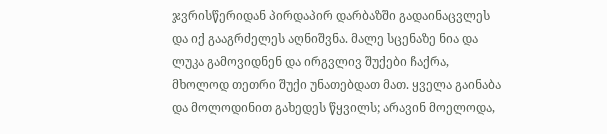ჯვრისწერიდან პირდაპირ დარბაზში გადაინაცვლეს და იქ გააგრძელეს აღნიშვნა. მალე სცენაზე ნია და ლუკა გამოვიდნენ და ირგვლივ შუქები ჩაქრა, მხოლოდ თეთრი შუქი უნათებდათ მათ. ყველა გაინაბა და მოლოდინით გახედეს წყვილს; არავინ მოელოდა,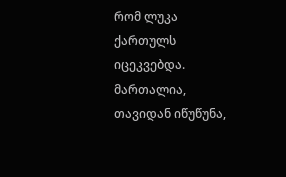რომ ლუკა ქართულს იცეკვებდა. მართალია, თავიდან იწუწუნა,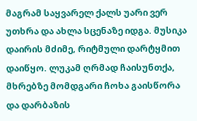მაგრამ საყვარელ ქალს უარი ვერ უთხრა და ახლა სცენაზე იდგა. მუსიკა დაირის მძიმე, რიტმული დარტყმით დაიწყო. ლუკამ ღრმად ჩაისუნთქა, მხრებზე მომდგარი ჩოხა გაისწორა და დარბაზის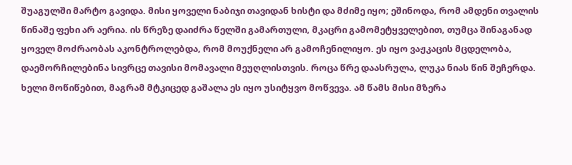შუაგულში მარტო გავიდა. მისი ყოველი ნაბიჯი თავიდან ხისტი და მძიმე იყო; ეშინოდა, რომ ამდენი თვალის წინაშე ფეხი არ აერია. ის წრეზე დაიძრა წელში გამართული, მკაცრი გამომეტყველებით, თუმცა შინაგანად ყოველ მოძრაობას აკონტროლებდა, რომ მოუქნელი არ გამოჩენილიყო. ეს იყო ვაჟკაცის მცდელობა, დაემორჩილებინა სივრცე თავისი მომავალი მეუღლისთვის. როცა წრე დაასრულა, ლუკა ნიას წინ შეჩერდა. ხელი მოწიწებით, მაგრამ მტკიცედ გაშალა ეს იყო უსიტყვო მოწვევა. ამ წამს მისი მზერა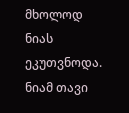მხოლოდ ნიას ეკუთვნოდა. ნიამ თავი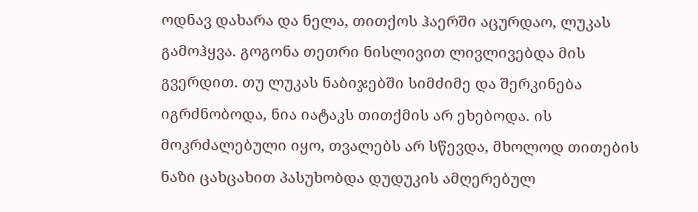ოდნავ დახარა და ნელა, თითქოს ჰაერში აცურდაო, ლუკას გამოჰყვა. გოგონა თეთრი ნისლივით ლივლივებდა მის გვერდით. თუ ლუკას ნაბიჯებში სიმძიმე და შერკინება იგრძნობოდა, ნია იატაკს თითქმის არ ეხებოდა. ის მოკრძალებული იყო, თვალებს არ სწევდა, მხოლოდ თითების ნაზი ცახცახით პასუხობდა დუდუკის ამღერებულ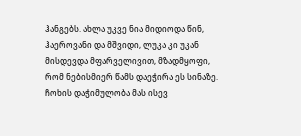ჰანგებს. ახლა უკვე ნია მიდიოდა წინ, ჰაეროვანი და მშვიდი, ლუკა კი უკან მისდევდა მფარველივით, მზადმყოფი, რომ ნებისმიერ წამს დაეჭირა ეს სინაზე. ჩოხის დაჭიმულობა მას ისევ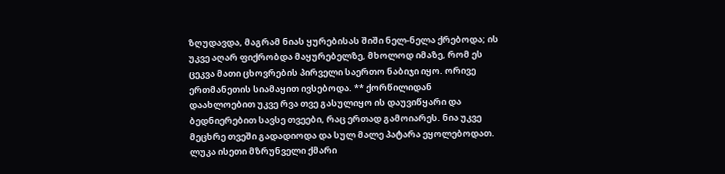ზღუდავდა, მაგრამ ნიას ყურებისას შიში ნელ-ნელა ქრებოდა; ის უკვე აღარ ფიქრობდა მაყურებელზე, მხოლოდ იმაზე, რომ ეს ცეკვა მათი ცხოვრების პირველი საერთო ნაბიჯი იყო. ორივე ერთმანეთის სიამაყით ივსებოდა. ** ქორწილიდან დაახლოებით უკვე რვა თვე გასულიყო ის დაუვიწყარი და ბედნიერებით სავსე თვეები, რაც ერთად გამოიარეს. ნია უკვე მეცხრე თვეში გადადიოდა და სულ მალე პატარა ეყოლებოდათ. ლუკა ისეთი მზრუნველი ქმარი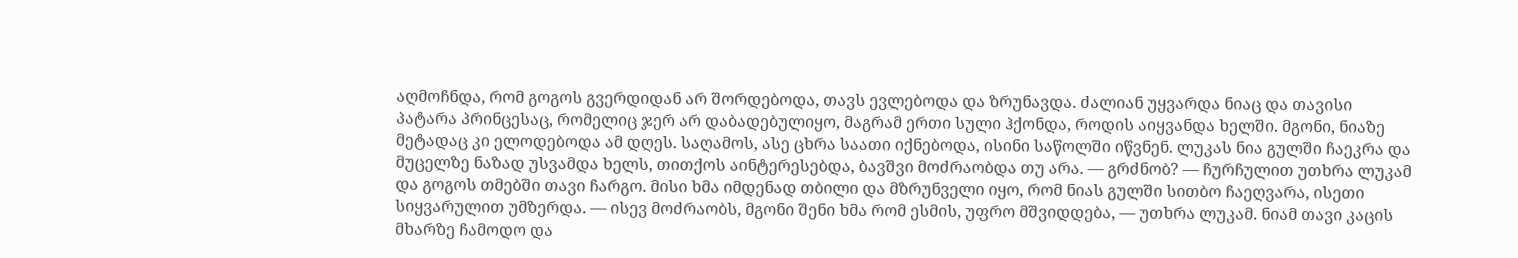აღმოჩნდა, რომ გოგოს გვერდიდან არ შორდებოდა, თავს ევლებოდა და ზრუნავდა. ძალიან უყვარდა ნიაც და თავისი პატარა პრინცესაც, რომელიც ჯერ არ დაბადებულიყო, მაგრამ ერთი სული ჰქონდა, როდის აიყვანდა ხელში. მგონი, ნიაზე მეტადაც კი ელოდებოდა ამ დღეს. საღამოს, ასე ცხრა საათი იქნებოდა, ისინი საწოლში იწვნენ. ლუკას ნია გულში ჩაეკრა და მუცელზე ნაზად უსვამდა ხელს, თითქოს აინტერესებდა, ბავშვი მოძრაობდა თუ არა. — გრძნობ? — ჩურჩულით უთხრა ლუკამ და გოგოს თმებში თავი ჩარგო. მისი ხმა იმდენად თბილი და მზრუნველი იყო, რომ ნიას გულში სითბო ჩაეღვარა, ისეთი სიყვარულით უმზერდა. — ისევ მოძრაობს, მგონი შენი ხმა რომ ესმის, უფრო მშვიდდება, — უთხრა ლუკამ. ნიამ თავი კაცის მხარზე ჩამოდო და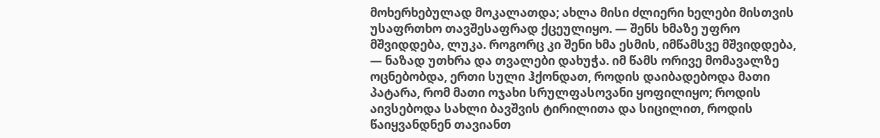მოხერხებულად მოკალათდა; ახლა მისი ძლიერი ხელები მისთვის უსაფრთხო თავშესაფრად ქცეულიყო. — შენს ხმაზე უფრო მშვიდდება, ლუკა. როგორც კი შენი ხმა ესმის, იმწამსვე მშვიდდება, — ნაზად უთხრა და თვალები დახუჭა. იმ წამს ორივე მომავალზე ოცნებობდა, ერთი სული ჰქონდათ, როდის დაიბადებოდა მათი პატარა, რომ მათი ოჯახი სრულფასოვანი ყოფილიყო; როდის აივსებოდა სახლი ბავშვის ტირილითა და სიცილით, როდის წაიყვანდნენ თავიანთ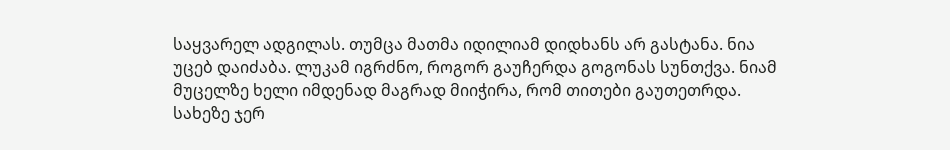საყვარელ ადგილას. თუმცა მათმა იდილიამ დიდხანს არ გასტანა. ნია უცებ დაიძაბა. ლუკამ იგრძნო, როგორ გაუჩერდა გოგონას სუნთქვა. ნიამ მუცელზე ხელი იმდენად მაგრად მიიჭირა, რომ თითები გაუთეთრდა. სახეზე ჯერ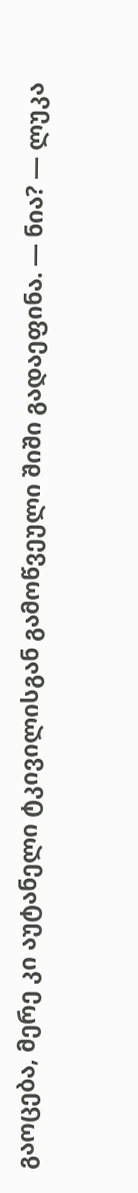გაოცება, მერე კი აუტანელი ტკივილისგან გამოწვეული შიში გადაეფინა. — ნია? — ლუკა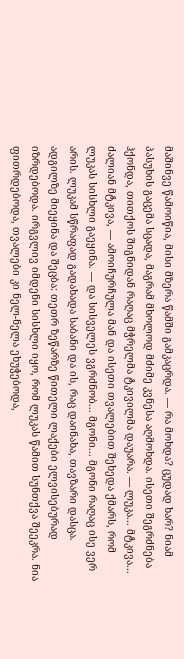მაშინვე წამოიწია, მისი მზერა წამში გამკაცრდა. — რა მოხდა? ცუდად ხარ? ნიამ პასუხის გაცემა სცადა, მაგრამ მხოლოდ მძიმე კვნესა აღმოხდა. ისეთი შეგრძნება ჰქონდა, თითქოს შიგნიდან რაღაც მჭრელმა ტკივილმა დაუარა. — ლუკა... მტკივა... ძალიან მტკივა, — ამოიჩურჩულა მან და ისეთი თვალებით შეხედა ქმარს, რომ ლუკას სისხლი გაეყინა. — და სისველეს ვგრძნობ... მგონი... მგონი რაღაც ისე ვერ არის. ლუკამ სწრაფად გადახადა საბანი და ის, რაც დაინახა, თავზარი დასცა. ადგილზე მიეყინა და შეცბა: თეთრ ზეწარზე წითელი ლაქები ელვისებურად იზრდებოდა. ირგვლივ იმდენი სისხლი იყო, რომ ლუკას წამით სუნთქვა შეეკრა. ნია ფითრდებოდა, თვალები კი ნელ-ნელა ეხუჭებოდა,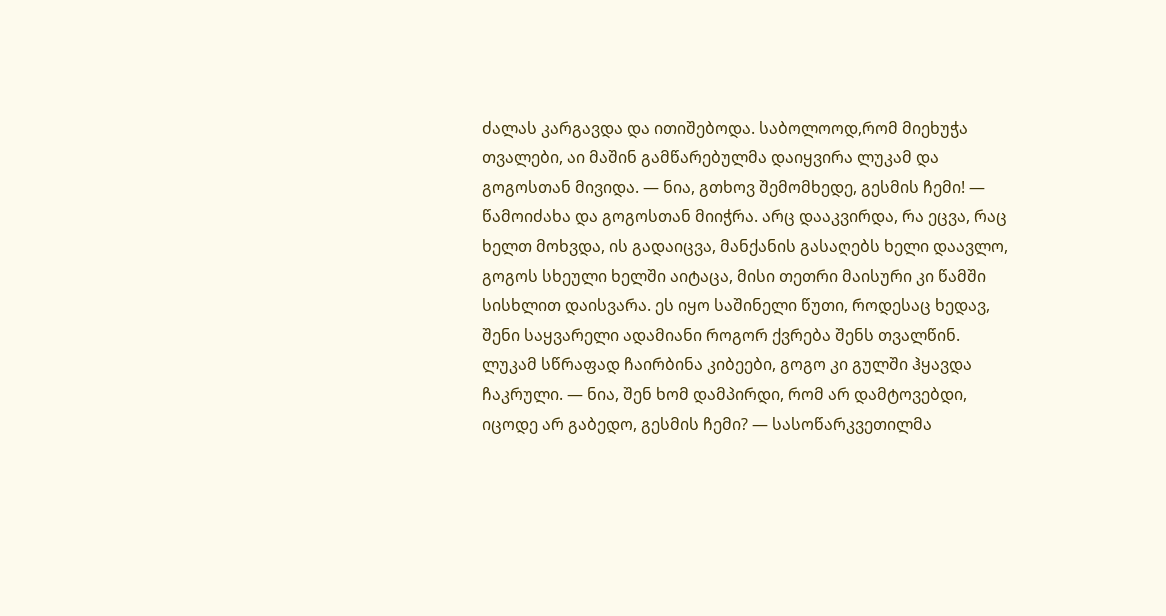ძალას კარგავდა და ითიშებოდა. საბოლოოდ,რომ მიეხუჭა თვალები, აი მაშინ გამწარებულმა დაიყვირა ლუკამ და გოგოსთან მივიდა. — ნია, გთხოვ შემომხედე, გესმის ჩემი! — წამოიძახა და გოგოსთან მიიჭრა. არც დააკვირდა, რა ეცვა, რაც ხელთ მოხვდა, ის გადაიცვა, მანქანის გასაღებს ხელი დაავლო, გოგოს სხეული ხელში აიტაცა, მისი თეთრი მაისური კი წამში სისხლით დაისვარა. ეს იყო საშინელი წუთი, როდესაც ხედავ, შენი საყვარელი ადამიანი როგორ ქვრება შენს თვალწინ. ლუკამ სწრაფად ჩაირბინა კიბეები, გოგო კი გულში ჰყავდა ჩაკრული. — ნია, შენ ხომ დამპირდი, რომ არ დამტოვებდი, იცოდე არ გაბედო, გესმის ჩემი? — სასოწარკვეთილმა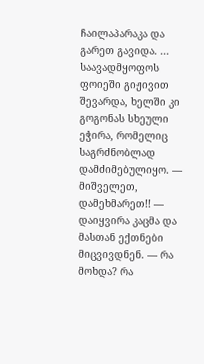ჩაილაპარაკა და გარეთ გავიდა. ... საავადმყოფოს ფოიეში გიჟივით შევარდა, ხელში კი გოგონას სხეული ეჭირა, რომელიც საგრძნობლად დამძიმებულიყო. — მიშველეთ, დამეხმარეთ!! — დაიყვირა კაცმა და მასთან ექთნები მიცვივდნენ. — რა მოხდა? რა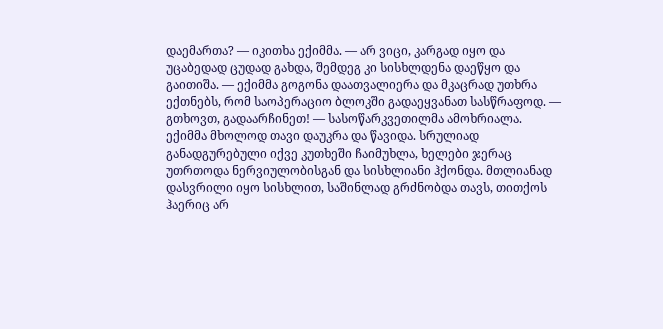დაემართა? — იკითხა ექიმმა. — არ ვიცი, კარგად იყო და უცაბედად ცუდად გახდა, შემდეგ კი სისხლდენა დაეწყო და გაითიშა. — ექიმმა გოგონა დაათვალიერა და მკაცრად უთხრა ექთნებს, რომ საოპერაციო ბლოკში გადაეყვანათ სასწრაფოდ. — გთხოვთ, გადაარჩინეთ! — სასოწარკვეთილმა ამოხრიალა. ექიმმა მხოლოდ თავი დაუკრა და წავიდა. სრულიად განადგურებული იქვე კუთხეში ჩაიმუხლა, ხელები ჯერაც უთრთოდა ნერვიულობისგან და სისხლიანი ჰქონდა. მთლიანად დასვრილი იყო სისხლით, საშინლად გრძნობდა თავს, თითქოს ჰაერიც არ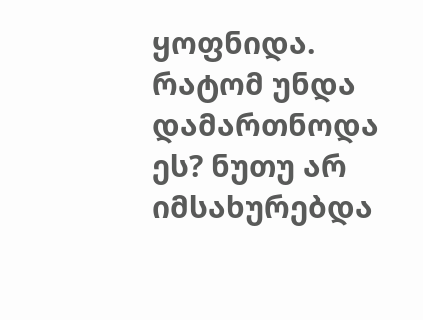ყოფნიდა. რატომ უნდა დამართნოდა ეს? ნუთუ არ იმსახურებდა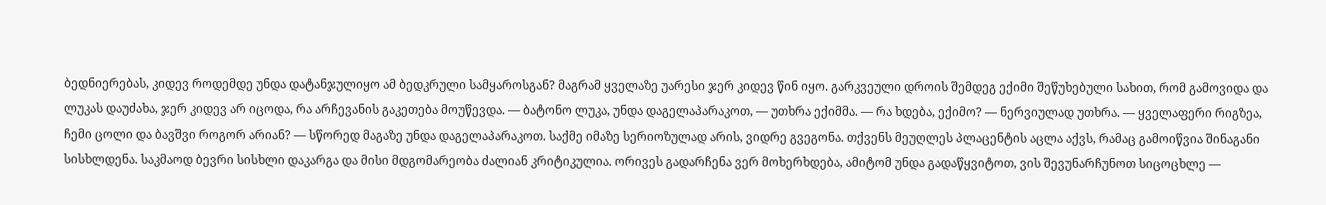ბედნიერებას, კიდევ როდემდე უნდა დატანჯულიყო ამ ბედკრული სამყაროსგან? მაგრამ ყველაზე უარესი ჯერ კიდევ წინ იყო. გარკვეული დროის შემდეგ ექიმი შეწუხებული სახით, რომ გამოვიდა და ლუკას დაუძახა, ჯერ კიდევ არ იცოდა, რა არჩევანის გაკეთება მოუწევდა. — ბატონო ლუკა, უნდა დაგელაპარაკოთ, — უთხრა ექიმმა. — რა ხდება, ექიმო? — ნერვიულად უთხრა. — ყველაფერი რიგზეა, ჩემი ცოლი და ბავშვი როგორ არიან? — სწორედ მაგაზე უნდა დაგელაპარაკოთ. საქმე იმაზე სერიოზულად არის, ვიდრე გვეგონა. თქვენს მეუღლეს პლაცენტის აცლა აქვს, რამაც გამოიწვია შინაგანი სისხლდენა. საკმაოდ ბევრი სისხლი დაკარგა და მისი მდგომარეობა ძალიან კრიტიკულია. ორივეს გადარჩენა ვერ მოხერხდება, ამიტომ უნდა გადაწყვიტოთ, ვის შევუნარჩუნოთ სიცოცხლე —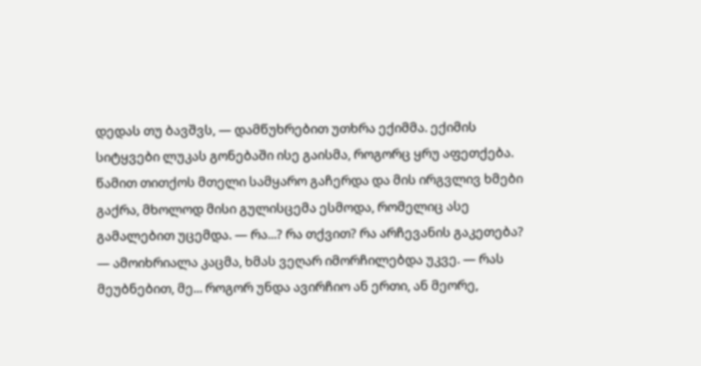დედას თუ ბავშვს, — დამწუხრებით უთხრა ექიმმა. ექიმის სიტყვები ლუკას გონებაში ისე გაისმა, როგორც ყრუ აფეთქება. წამით თითქოს მთელი სამყარო გაჩერდა და მის ირგვლივ ხმები გაქრა, მხოლოდ მისი გულისცემა ესმოდა, რომელიც ასე გამალებით უცემდა. — რა...? რა თქვით? რა არჩევანის გაკეთება? — ამოიხრიალა კაცმა, ხმას ვეღარ იმორჩილებდა უკვე. — რას მეუბნებით, მე... როგორ უნდა ავირჩიო ან ერთი, ან მეორე,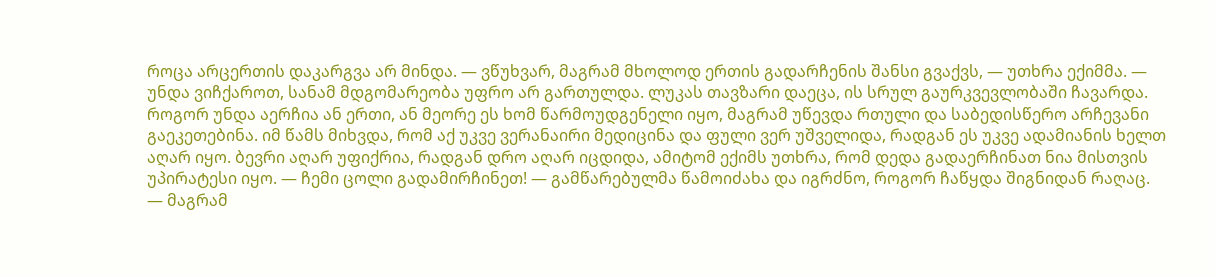როცა არცერთის დაკარგვა არ მინდა. — ვწუხვარ, მაგრამ მხოლოდ ერთის გადარჩენის შანსი გვაქვს, — უთხრა ექიმმა. — უნდა ვიჩქაროთ, სანამ მდგომარეობა უფრო არ გართულდა. ლუკას თავზარი დაეცა, ის სრულ გაურკვევლობაში ჩავარდა. როგორ უნდა აერჩია ან ერთი, ან მეორე ეს ხომ წარმოუდგენელი იყო, მაგრამ უწევდა რთული და საბედისწერო არჩევანი გაეკეთებინა. იმ წამს მიხვდა, რომ აქ უკვე ვერანაირი მედიცინა და ფული ვერ უშველიდა, რადგან ეს უკვე ადამიანის ხელთ აღარ იყო. ბევრი აღარ უფიქრია, რადგან დრო აღარ იცდიდა, ამიტომ ექიმს უთხრა, რომ დედა გადაერჩინათ ნია მისთვის უპირატესი იყო. — ჩემი ცოლი გადამირჩინეთ! — გამწარებულმა წამოიძახა და იგრძნო, როგორ ჩაწყდა შიგნიდან რაღაც. — მაგრამ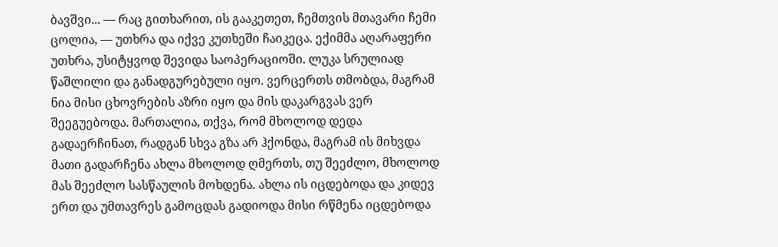ბავშვი... — რაც გითხარით, ის გააკეთეთ, ჩემთვის მთავარი ჩემი ცოლია, — უთხრა და იქვე კუთხეში ჩაიკეცა. ექიმმა აღარაფერი უთხრა, უსიტყვოდ შევიდა საოპერაციოში. ლუკა სრულიად წაშლილი და განადგურებული იყო. ვერცერთს თმობდა, მაგრამ ნია მისი ცხოვრების აზრი იყო და მის დაკარგვას ვერ შეეგუებოდა. მართალია, თქვა, რომ მხოლოდ დედა გადაერჩინათ, რადგან სხვა გზა არ ჰქონდა, მაგრამ ის მიხვდა მათი გადარჩენა ახლა მხოლოდ ღმერთს, თუ შეეძლო, მხოლოდ მას შეეძლო სასწაულის მოხდენა. ახლა ის იცდებოდა და კიდევ ერთ და უმთავრეს გამოცდას გადიოდა მისი რწმენა იცდებოდა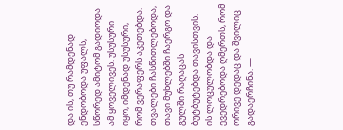და ის, თუ რამდენად ენდობოდა უფალს, სწორედ ამიტომ გადიოდა ამ ყოველივეს. უსუსური იყო, იმდენად უსუსური, რომ ვერაფერს აკეთებდა. თვალები ჩასწითლებოდა, თავი მუხლებში ჩაერგო და გულში რაღაცას ბუტბუტებდა თავისთვის. ის ლოცულობდა და ევედრებოდა ღმერთს, რომ ორივე დედაც და შვილიც გადაერჩინა. —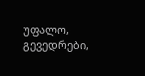უფალო, გევედრები,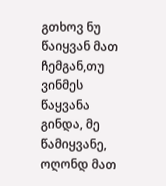გთხოვ ნუ წაიყვან მათ ჩემგან,თუ ვინმეს წაყვანა გინდა, მე წამიყვანე, ოღონდ მათ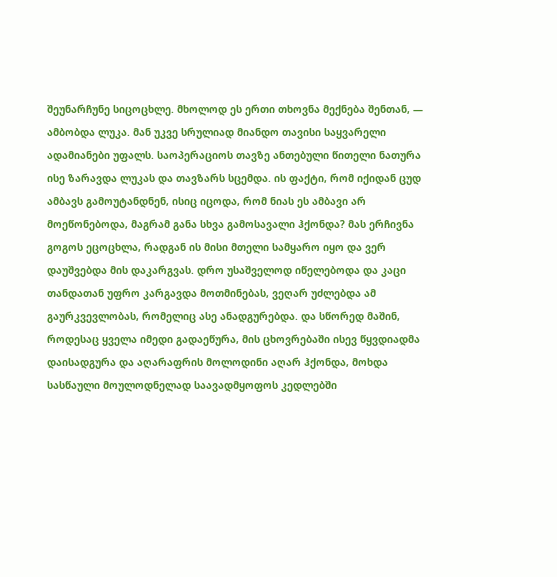შეუნარჩუნე სიცოცხლე. მხოლოდ ეს ერთი თხოვნა მექნება შენთან, — ამბობდა ლუკა. მან უკვე სრულიად მიანდო თავისი საყვარელი ადამიანები უფალს. საოპერაციოს თავზე ანთებული წითელი ნათურა ისე ზარავდა ლუკას და თავზარს სცემდა. ის ფაქტი, რომ იქიდან ცუდ ამბავს გამოუტანდნენ, ისიც იცოდა, რომ ნიას ეს ამბავი არ მოეწონებოდა, მაგრამ განა სხვა გამოსავალი ჰქონდა? მას ერჩივნა გოგოს ეცოცხლა, რადგან ის მისი მთელი სამყარო იყო და ვერ დაუშვებდა მის დაკარგვას. დრო უსაშველოდ იწელებოდა და კაცი თანდათან უფრო კარგავდა მოთმინებას, ვეღარ უძლებდა ამ გაურკვევლობას, რომელიც ასე ანადგურებდა. და სწორედ მაშინ, როდესაც ყველა იმედი გადაეწურა, მის ცხოვრებაში ისევ წყვდიადმა დაისადგურა და აღარაფრის მოლოდინი აღარ ჰქონდა, მოხდა სასწაული მოულოდნელად საავადმყოფოს კედლებში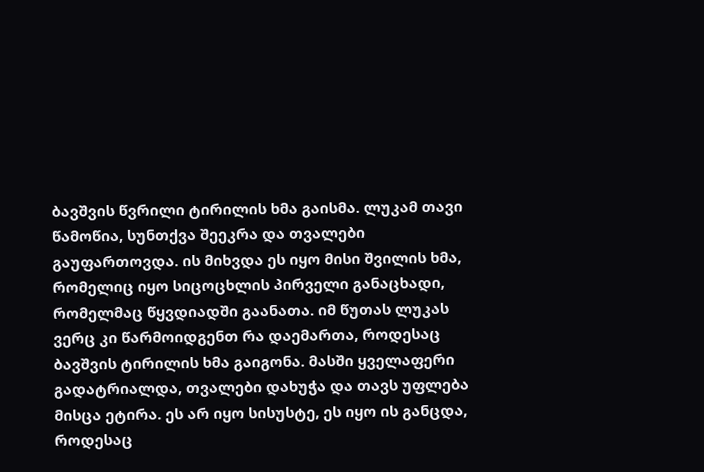ბავშვის წვრილი ტირილის ხმა გაისმა. ლუკამ თავი წამოწია, სუნთქვა შეეკრა და თვალები გაუფართოვდა. ის მიხვდა ეს იყო მისი შვილის ხმა, რომელიც იყო სიცოცხლის პირველი განაცხადი, რომელმაც წყვდიადში გაანათა. იმ წუთას ლუკას ვერც კი წარმოიდგენთ რა დაემართა, როდესაც ბავშვის ტირილის ხმა გაიგონა. მასში ყველაფერი გადატრიალდა, თვალები დახუჭა და თავს უფლება მისცა ეტირა. ეს არ იყო სისუსტე, ეს იყო ის განცდა, როდესაც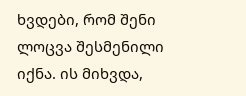ხვდები, რომ შენი ლოცვა შესმენილი იქნა. ის მიხვდა,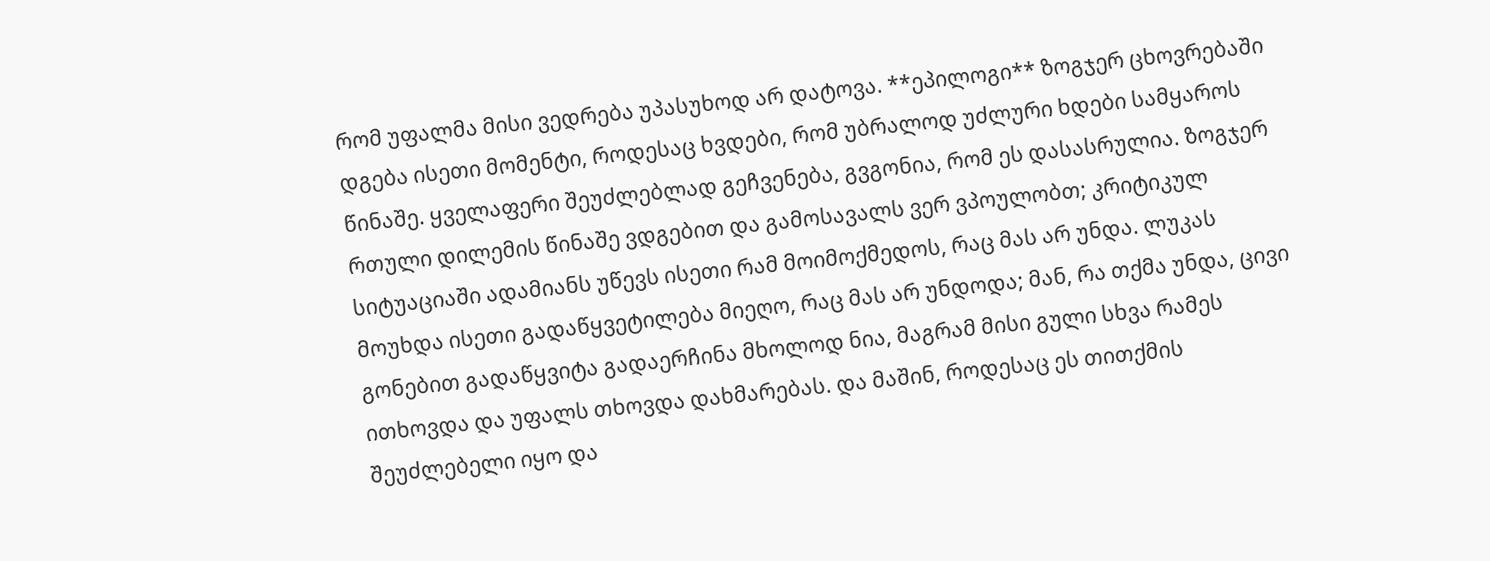რომ უფალმა მისი ვედრება უპასუხოდ არ დატოვა. **ეპილოგი** ზოგჯერ ცხოვრებაში დგება ისეთი მომენტი, როდესაც ხვდები, რომ უბრალოდ უძლური ხდები სამყაროს წინაშე. ყველაფერი შეუძლებლად გეჩვენება, გვგონია, რომ ეს დასასრულია. ზოგჯერ რთული დილემის წინაშე ვდგებით და გამოსავალს ვერ ვპოულობთ; კრიტიკულ სიტუაციაში ადამიანს უწევს ისეთი რამ მოიმოქმედოს, რაც მას არ უნდა. ლუკას მოუხდა ისეთი გადაწყვეტილება მიეღო, რაც მას არ უნდოდა; მან, რა თქმა უნდა, ცივი გონებით გადაწყვიტა გადაერჩინა მხოლოდ ნია, მაგრამ მისი გული სხვა რამეს ითხოვდა და უფალს თხოვდა დახმარებას. და მაშინ, როდესაც ეს თითქმის შეუძლებელი იყო და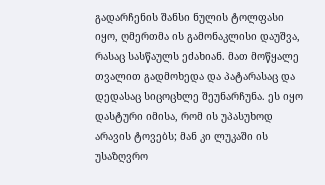გადარჩენის შანსი ნულის ტოლფასი იყო, ღმერთმა ის გამონაკლისი დაუშვა, რასაც სასწაულს ეძახიან. მათ მოწყალე თვალით გადმოხედა და პატარასაც და დედასაც სიცოცხლე შეუნარჩუნა. ეს იყო დასტური იმისა, რომ ის უპასუხოდ არავის ტოვებს; მან კი ლუკაში ის უსაზღვრო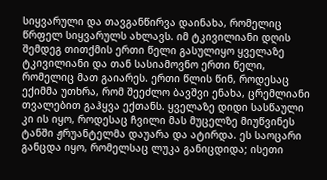სიყვარული და თავგანწირვა დაინახა, რომელიც წრფელ სიყვარულს ახლავს. იმ ტკივილიანი დღის შემდეგ თითქმის ერთი წელი გასულიყო ყველაზე ტკივილიანი და თან სასიამოვნო ერთი წელი, რომელიც მათ გაიარეს. ერთი წლის წინ, როდესაც ექიმმა უთხრა, რომ შეეძლო ბავშვი ენახა, ცრემლიანი თვალებით გაჰყვა ექთანს. ყველაზე დიდი სასწაული კი ის იყო, როდესაც ჩვილი მას მუცელზე მიუწვინეს ტანში ჟრუანტელმა დაუარა და ატირდა. ეს საოცარი განცდა იყო, რომელსაც ლუკა განიცდიდა; ისეთი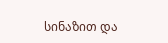სინაზით და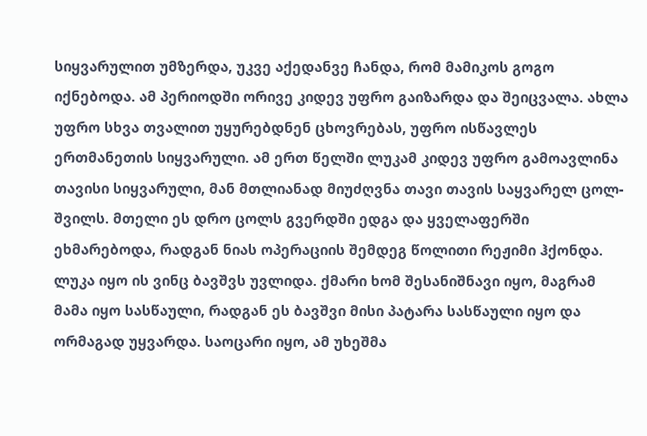სიყვარულით უმზერდა, უკვე აქედანვე ჩანდა, რომ მამიკოს გოგო იქნებოდა. ამ პერიოდში ორივე კიდევ უფრო გაიზარდა და შეიცვალა. ახლა უფრო სხვა თვალით უყურებდნენ ცხოვრებას, უფრო ისწავლეს ერთმანეთის სიყვარული. ამ ერთ წელში ლუკამ კიდევ უფრო გამოავლინა თავისი სიყვარული, მან მთლიანად მიუძღვნა თავი თავის საყვარელ ცოლ-შვილს. მთელი ეს დრო ცოლს გვერდში ედგა და ყველაფერში ეხმარებოდა, რადგან ნიას ოპერაციის შემდეგ წოლითი რეჟიმი ჰქონდა. ლუკა იყო ის ვინც ბავშვს უვლიდა. ქმარი ხომ შესანიშნავი იყო, მაგრამ მამა იყო სასწაული, რადგან ეს ბავშვი მისი პატარა სასწაული იყო და ორმაგად უყვარდა. საოცარი იყო, ამ უხეშმა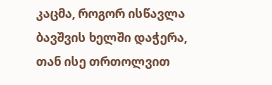კაცმა, როგორ ისწავლა ბავშვის ხელში დაჭერა, თან ისე თრთოლვით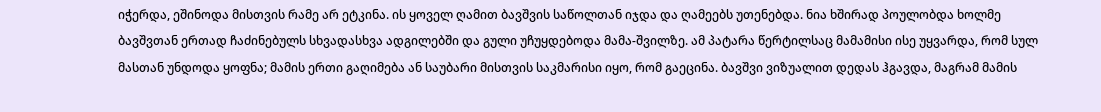იჭერდა, ეშინოდა მისთვის რამე არ ეტკინა. ის ყოველ ღამით ბავშვის საწოლთან იჯდა და ღამეებს უთენებდა. ნია ხშირად პოულობდა ხოლმე ბავშვთან ერთად ჩაძინებულს სხვადასხვა ადგილებში და გული უჩუყდებოდა მამა-შვილზე. ამ პატარა წერტილსაც მამამისი ისე უყვარდა, რომ სულ მასთან უნდოდა ყოფნა; მამის ერთი გაღიმება ან საუბარი მისთვის საკმარისი იყო, რომ გაეცინა. ბავშვი ვიზუალით დედას ჰგავდა, მაგრამ მამის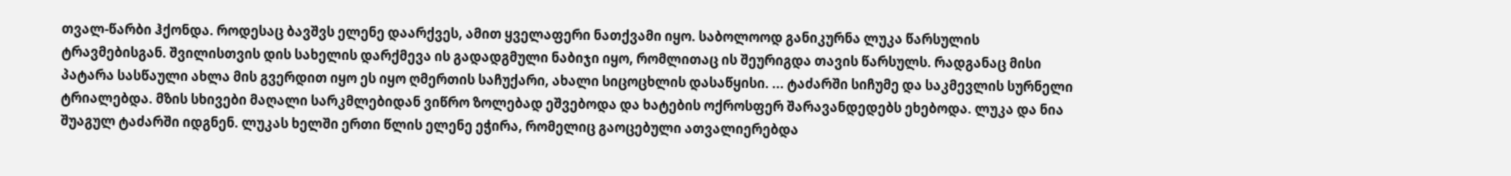თვალ-წარბი ჰქონდა. როდესაც ბავშვს ელენე დაარქვეს, ამით ყველაფერი ნათქვამი იყო. საბოლოოდ განიკურნა ლუკა წარსულის ტრავმებისგან. შვილისთვის დის სახელის დარქმევა ის გადადგმული ნაბიჯი იყო, რომლითაც ის შეურიგდა თავის წარსულს. რადგანაც მისი პატარა სასწაული ახლა მის გვერდით იყო ეს იყო ღმერთის საჩუქარი, ახალი სიცოცხლის დასაწყისი. ... ტაძარში სიჩუმე და საკმევლის სურნელი ტრიალებდა. მზის სხივები მაღალი სარკმლებიდან ვიწრო ზოლებად ეშვებოდა და ხატების ოქროსფერ შარავანდედებს ეხებოდა. ლუკა და ნია შუაგულ ტაძარში იდგნენ. ლუკას ხელში ერთი წლის ელენე ეჭირა, რომელიც გაოცებული ათვალიერებდა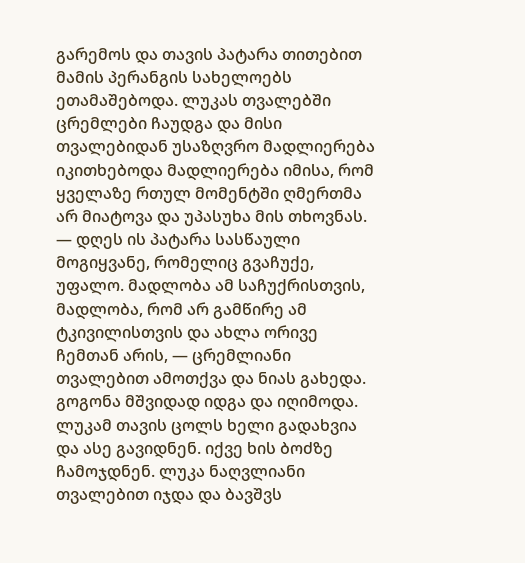გარემოს და თავის პატარა თითებით მამის პერანგის სახელოებს ეთამაშებოდა. ლუკას თვალებში ცრემლები ჩაუდგა და მისი თვალებიდან უსაზღვრო მადლიერება იკითხებოდა მადლიერება იმისა, რომ ყველაზე რთულ მომენტში ღმერთმა არ მიატოვა და უპასუხა მის თხოვნას. — დღეს ის პატარა სასწაული მოგიყვანე, რომელიც გვაჩუქე, უფალო. მადლობა ამ საჩუქრისთვის, მადლობა, რომ არ გამწირე ამ ტკივილისთვის და ახლა ორივე ჩემთან არის, — ცრემლიანი თვალებით ამოთქვა და ნიას გახედა. გოგონა მშვიდად იდგა და იღიმოდა. ლუკამ თავის ცოლს ხელი გადახვია და ასე გავიდნენ. იქვე ხის ბოძზე ჩამოჯდნენ. ლუკა ნაღვლიანი თვალებით იჯდა და ბავშვს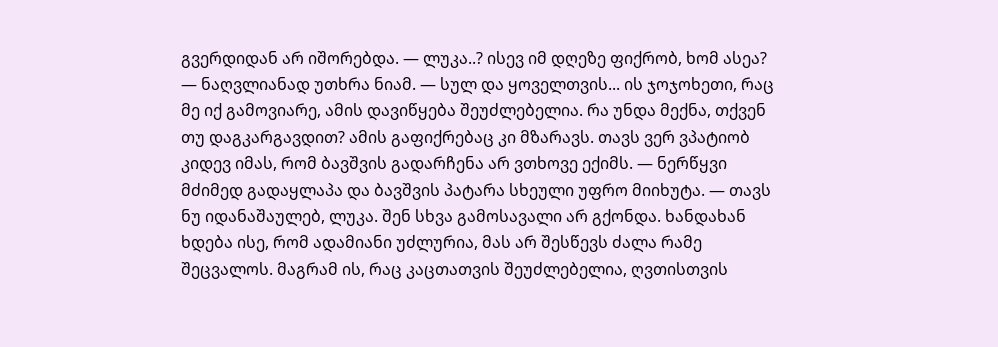გვერდიდან არ იშორებდა. — ლუკა..? ისევ იმ დღეზე ფიქრობ, ხომ ასეა? — ნაღვლიანად უთხრა ნიამ. — სულ და ყოველთვის... ის ჯოჯოხეთი, რაც მე იქ გამოვიარე, ამის დავიწყება შეუძლებელია. რა უნდა მექნა, თქვენ თუ დაგკარგავდით? ამის გაფიქრებაც კი მზარავს. თავს ვერ ვპატიობ კიდევ იმას, რომ ბავშვის გადარჩენა არ ვთხოვე ექიმს. — ნერწყვი მძიმედ გადაყლაპა და ბავშვის პატარა სხეული უფრო მიიხუტა. — თავს ნუ იდანაშაულებ, ლუკა. შენ სხვა გამოსავალი არ გქონდა. ხანდახან ხდება ისე, რომ ადამიანი უძლურია, მას არ შესწევს ძალა რამე შეცვალოს. მაგრამ ის, რაც კაცთათვის შეუძლებელია, ღვთისთვის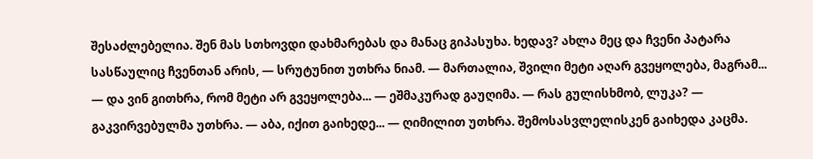შესაძლებელია. შენ მას სთხოვდი დახმარებას და მანაც გიპასუხა. ხედავ? ახლა მეც და ჩვენი პატარა სასწაულიც ჩვენთან არის, — სრუტუნით უთხრა ნიამ. — მართალია, შვილი მეტი აღარ გვეყოლება, მაგრამ... — და ვინ გითხრა, რომ მეტი არ გვეყოლება... — ეშმაკურად გაუღიმა. — რას გულისხმობ, ლუკა? — გაკვირვებულმა უთხრა. — აბა, იქით გაიხედე... — ღიმილით უთხრა. შემოსასვლელისკენ გაიხედა კაცმა.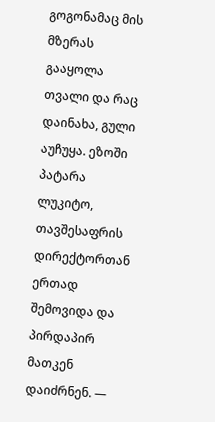გოგონამაც მის მზერას გააყოლა თვალი და რაც დაინახა, გული აუჩუყა. ეზოში პატარა ლუკიტო, თავშესაფრის დირექტორთან ერთად შემოვიდა და პირდაპირ მათკენ დაიძრნენ. —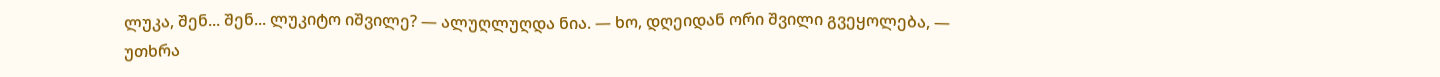ლუკა, შენ... შენ... ლუკიტო იშვილე? — ალუღლუღდა ნია. — ხო, დღეიდან ორი შვილი გვეყოლება, — უთხრა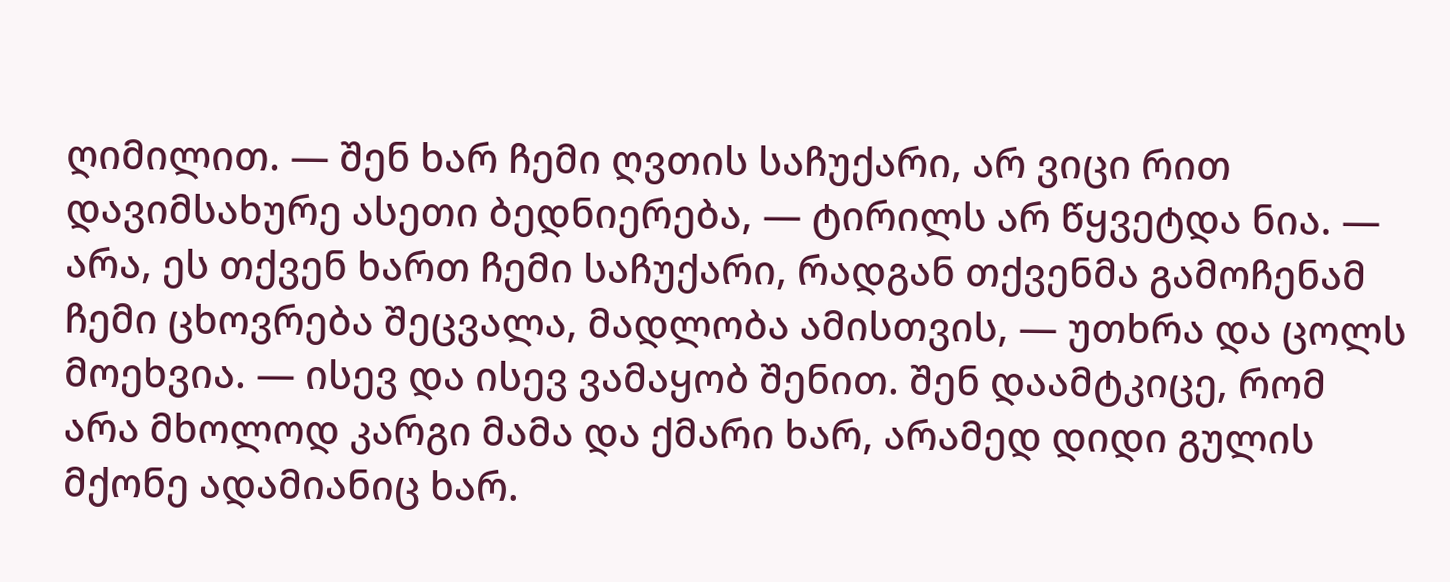ღიმილით. — შენ ხარ ჩემი ღვთის საჩუქარი, არ ვიცი რით დავიმსახურე ასეთი ბედნიერება, — ტირილს არ წყვეტდა ნია. — არა, ეს თქვენ ხართ ჩემი საჩუქარი, რადგან თქვენმა გამოჩენამ ჩემი ცხოვრება შეცვალა, მადლობა ამისთვის, — უთხრა და ცოლს მოეხვია. — ისევ და ისევ ვამაყობ შენით. შენ დაამტკიცე, რომ არა მხოლოდ კარგი მამა და ქმარი ხარ, არამედ დიდი გულის მქონე ადამიანიც ხარ.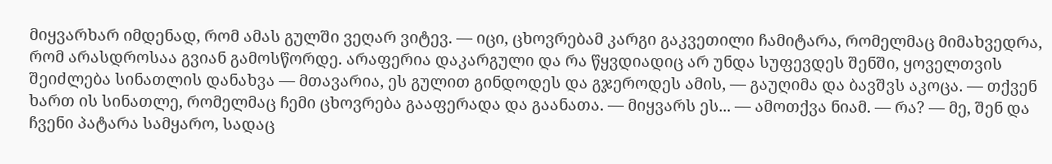მიყვარხარ იმდენად, რომ ამას გულში ვეღარ ვიტევ. — იცი, ცხოვრებამ კარგი გაკვეთილი ჩამიტარა, რომელმაც მიმახვედრა, რომ არასდროსაა გვიან გამოსწორდე. არაფერია დაკარგული და რა წყვდიადიც არ უნდა სუფევდეს შენში, ყოველთვის შეიძლება სინათლის დანახვა — მთავარია, ეს გულით გინდოდეს და გჯეროდეს ამის, — გაუღიმა და ბავშვს აკოცა. — თქვენ ხართ ის სინათლე, რომელმაც ჩემი ცხოვრება გააფერადა და გაანათა. — მიყვარს ეს... — ამოთქვა ნიამ. — რა? — მე, შენ და ჩვენი პატარა სამყარო, სადაც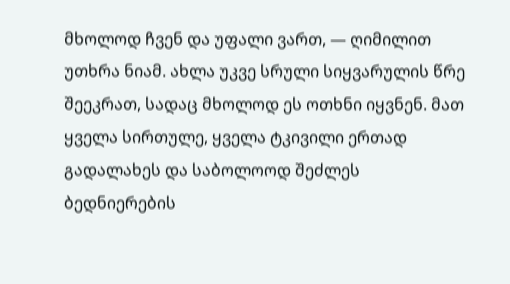მხოლოდ ჩვენ და უფალი ვართ, — ღიმილით უთხრა ნიამ. ახლა უკვე სრული სიყვარულის წრე შეეკრათ, სადაც მხოლოდ ეს ოთხნი იყვნენ. მათ ყველა სირთულე, ყველა ტკივილი ერთად გადალახეს და საბოლოოდ შეძლეს ბედნიერების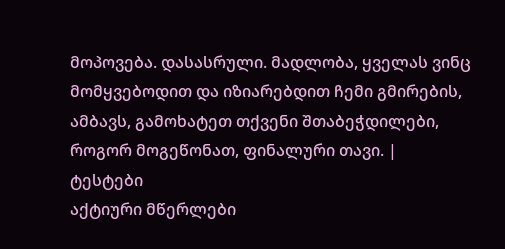მოპოვება. დასასრული. მადლობა, ყველას ვინც მომყვებოდით და იზიარებდით ჩემი გმირების, ამბავს, გამოხატეთ თქვენი შთაბეჭდილები, როგორ მოგეწონათ, ფინალური თავი. |
ტესტები
აქტიური მწერლები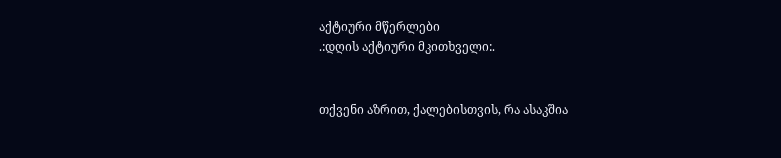აქტიური მწერლები
.:დღის აქტიური მკითხველი:.


თქვენი აზრით, ქალებისთვის, რა ასაკშია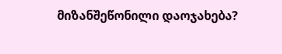მიზანშეწონილი დაოჯახება?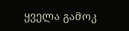ყველა გამოკ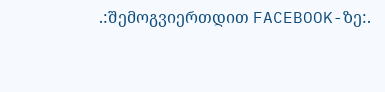.:შემოგვიერთდით FACEBOOK-ზე:.